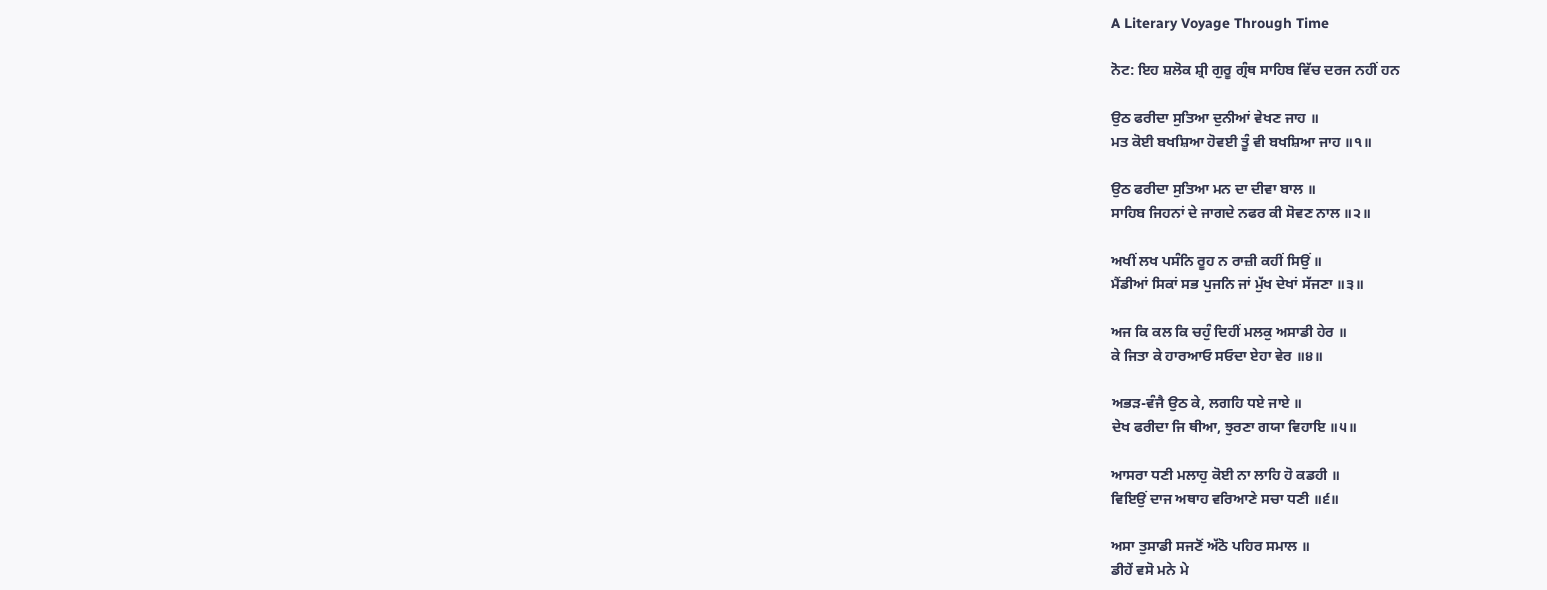A Literary Voyage Through Time

ਨੋਟ: ਇਹ ਸ਼ਲੋਕ ਸ਼੍ਰੀ ਗੁਰੂ ਗ੍ਰੰਥ ਸਾਹਿਬ ਵਿੱਚ ਦਰਜ ਨਹੀਂ ਹਨ

ਉਠ ਫਰੀਦਾ ਸੁਤਿਆ ਦੁਨੀਆਂ ਵੇਖਣ ਜਾਹ ॥
ਮਤ ਕੋਈ ਬਖਸ਼ਿਆ ਹੋਵਈ ਤੂੰ ਵੀ ਬਖਸ਼ਿਆ ਜਾਹ ॥੧॥

ਉਠ ਫਰੀਦਾ ਸੁਤਿਆ ਮਨ ਦਾ ਦੀਵਾ ਬਾਲ ॥
ਸਾਹਿਬ ਜਿਹਨਾਂ ਦੇ ਜਾਗਦੇ ਨਫਰ ਕੀ ਸੋਵਣ ਨਾਲ ॥੨॥

ਅਖੀਂ ਲਖ ਪਸੰਨਿ ਰੂਹ ਨ ਰਾਜ਼ੀ ਕਹੀਂ ਸਿਉਂ ॥
ਮੈਂਡੀਆਂ ਸਿਕਾਂ ਸਭ ਪੁਜਨਿ ਜਾਂ ਮੁੱਖ ਦੇਖਾਂ ਸੱਜਣਾ ॥੩॥

ਅਜ ਕਿ ਕਲ ਕਿ ਚਹੁੰ ਦਿਹੀਂ ਮਲਕੁ ਅਸਾਡੀ ਹੇਰ ॥
ਕੇ ਜਿਤਾ ਕੇ ਹਾਰਆਓ ਸਓਦਾ ਏਹਾ ਵੇਰ ॥੪॥

ਅਭੜ-ਵੰਜੈ ਉਠ ਕੇ, ਲਗਹਿ ਧਏ ਜਾਏ ॥
ਦੇਖ ਫਰੀਦਾ ਜਿ ਥੀਆ, ਝੁਰਣਾ ਗਯਾ ਵਿਹਾਇ ॥੫॥

ਆਸਰਾ ਧਣੀ ਮਲਾਹੁ ਕੋਈ ਨਾ ਲਾਹਿ ਹੋ ਕਡਹੀ ॥
ਵਿਇਉਂ ਦਾਜ ਅਥਾਹ ਵਰਿਆਣੇ ਸਚਾ ਧਣੀ ॥੬॥

ਅਸਾ ਤੁਸਾਡੀ ਸਜਣੋਂ ਅੱਠੋ ਪਹਿਰ ਸਮਾਲ ॥
ਡੀਹੇਂ ਵਸੋ ਮਨੇ ਮੇ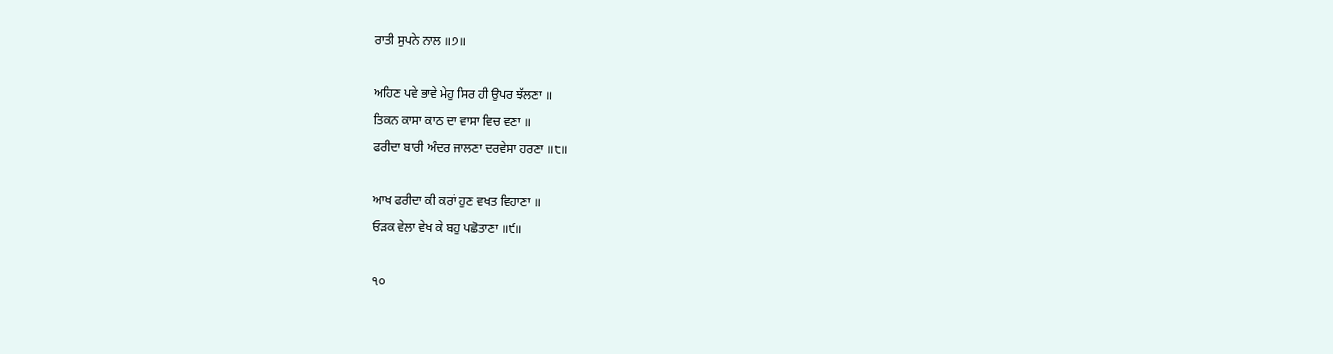ਰਾਤੀ ਸੁਪਨੇ ਨਾਲ ॥੭॥

ਅਹਿਣ ਪਵੇ ਭਾਵੇ ਮੇਹੁ ਸਿਰ ਹੀ ਉਪਰ ਝੱਲਣਾ ॥
ਤਿਕਨ ਕਾਸਾ ਕਾਠ ਦਾ ਵਾਸਾ ਵਿਚ ਵਣਾ ॥
ਫਰੀਦਾ ਬਾਰੀ ਅੰਦਰ ਜਾਲਣਾ ਦਰਵੇਸਾ ਹਰਣਾ ॥੮॥

ਆਖ ਫਰੀਦਾ ਕੀ ਕਰਾਂ ਹੁਣ ਵਖਤ ਵਿਹਾਣਾ ॥
ਓੜਕ ਵੇਲਾ ਵੇਖ ਕੇ ਬਹੁ ਪਛੋਤਾਣਾ ॥੯॥

੧੦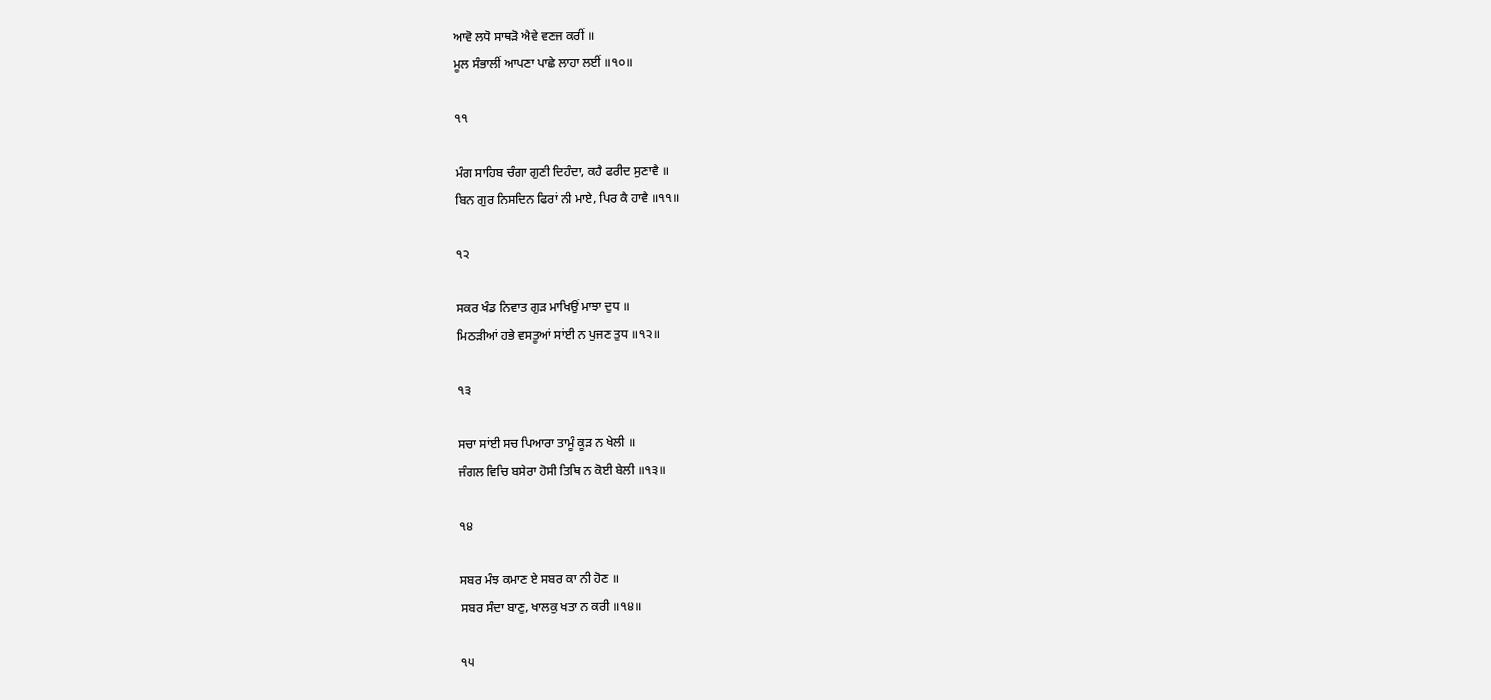ਆਵੋ ਲਧੋ ਸਾਥੜੋ ਐਵੇ ਵਣਜ ਕਰੀਂ ॥
ਮੂਲ ਸੰਭਾਲੀਂ ਆਪਣਾ ਪਾਛੇ ਲਾਹਾ ਲਈਂ ॥੧੦॥

੧੧

ਮੰਗ ਸਾਹਿਬ ਚੰਗਾ ਗੁਣੀ ਦਿਹੰਦਾ, ਕਹੈ ਫਰੀਦ ਸੁਣਾਵੈ ॥
ਬਿਨ ਗੁਰ ਨਿਸਦਿਨ ਫਿਰਾਂ ਨੀ ਮਾਏ, ਪਿਰ ਕੈ ਹਾਵੈ ॥੧੧॥

੧੨

ਸਕਰ ਖੰਡ ਨਿਵਾਤ ਗੁੜ ਮਾਖਿਉਂ ਮਾਝਾ ਦੁਧ ॥
ਮਿਠੜੀਆਂ ਹਭੇ ਵਸਤੂਆਂ ਸਾਂਈ ਨ ਪੁਜਣ ਤੁਧ ॥੧੨॥

੧੩

ਸਚਾ ਸਾਂਈ ਸਚ ਪਿਆਰਾ ਤਾਮੂੰ ਕੂੜ ਨ ਖੇਲੀ ॥
ਜੰਗਲ ਵਿਚਿ ਬਸੇਰਾ ਹੋਸੀ ਤਿਥਿ ਨ ਕੋਈ ਬੇਲੀ ॥੧੩॥

੧੪

ਸਬਰ ਮੰਝ ਕਮਾਣ ਏ ਸਬਰ ਕਾ ਨੀ ਹੋਣ ॥
ਸਬਰ ਸੰਦਾ ਬਾਣੁ, ਖਾਲਕੁ ਖਤਾ ਨ ਕਰੀ ॥੧੪॥

੧੫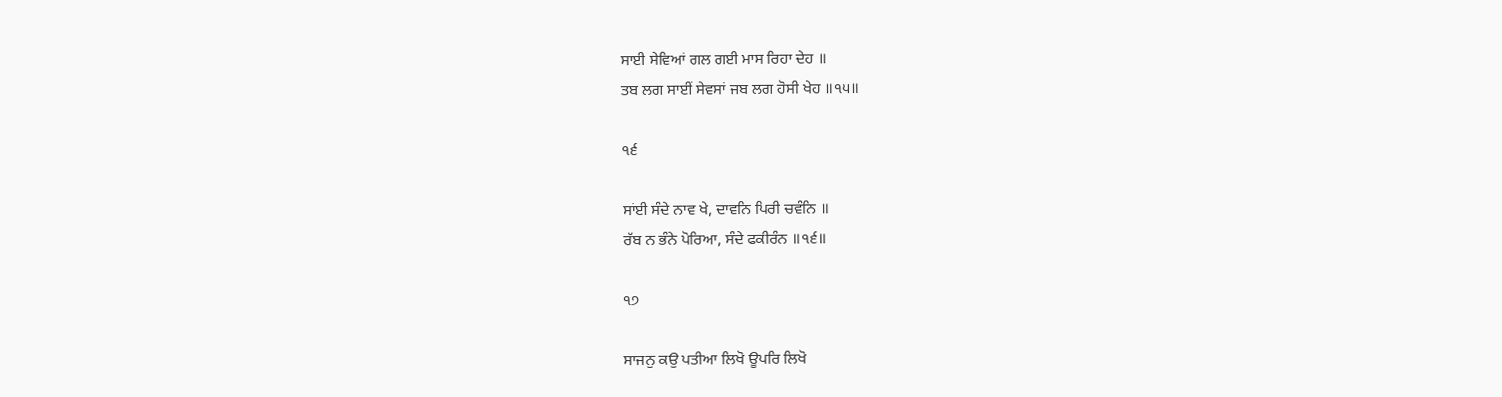ਸਾਈ ਸੇਵਿਆਂ ਗਲ ਗਈ ਮਾਸ ਰਿਹਾ ਦੇਹ ॥
ਤਬ ਲਗ ਸਾਈਂ ਸੇਵਸਾਂ ਜਬ ਲਗ ਹੋਸੀ ਖੇਹ ॥੧੫॥

੧੬

ਸਾਂਈ ਸੰਦੇ ਨਾਵ ਖੇ, ਦਾਵਨਿ ਪਿਰੀ ਚਵੰਨਿ ॥
ਰੱਬ ਨ ਭੰਨੇ ਪੋਰਿਆ, ਸੰਦੇ ਫਕੀਰੰਨ ॥੧੬॥

੧੭

ਸਾਜਨੁ ਕਉ ਪਤੀਆ ਲਿਖੋ ਊਪਰਿ ਲਿਖੋ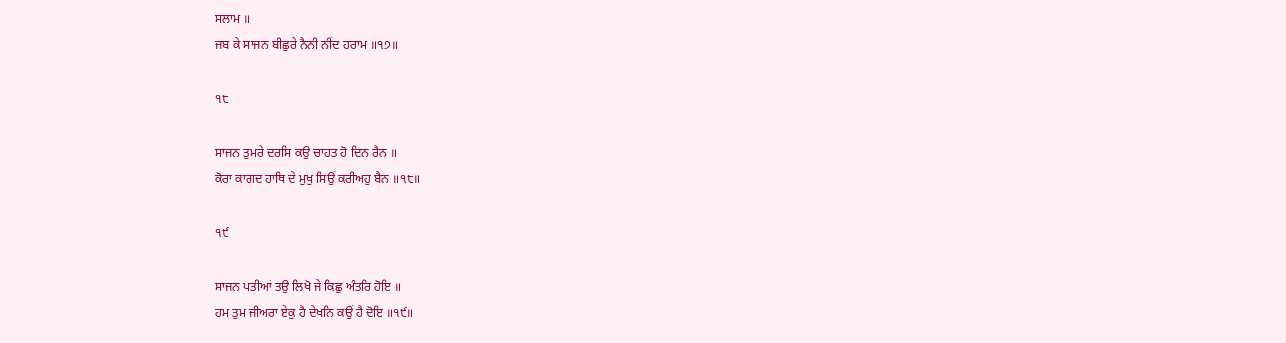ਸਲਾਮ ॥
ਜਬ ਕੇ ਸਾਜਨ ਬੀਛੁਰੇ ਨੈਨੀ ਨੀਂਦ ਹਰਾਮ ॥੧੭॥

੧੮

ਸਾਜਨ ਤੁਮਰੇ ਦਰਸਿ ਕਉ ਚਾਹਤ ਹੋ ਦਿਨ ਰੈਨ ॥
ਕੋਰਾ ਕਾਗਦ ਹਾਥਿ ਦੇ ਮੁਖੁ ਸਿਉਂ ਕਰੀਅਹੁ ਬੈਨ ॥੧੮॥

੧੯

ਸਾਜਨ ਪਤੀਆਂ ਤਉ ਲਿਖੋ ਜੇ ਕਿਛੁ ਅੰਤਰਿ ਹੋਇ ॥
ਹਮ ਤੁਮ ਜੀਅਰਾ ਏਕੁ ਹੈ ਦੇਖਨਿ ਕਉਂ ਹੈ ਦੋਇ ॥੧੯॥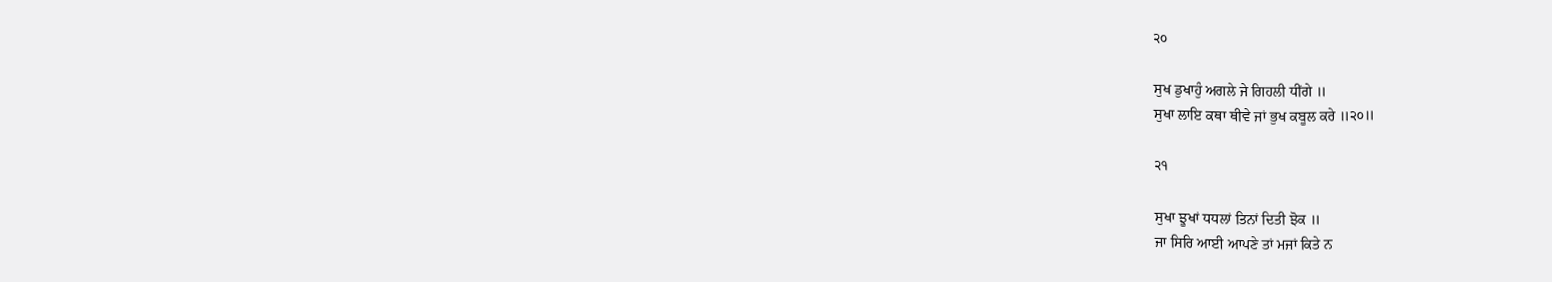੨੦

ਸੁਖ ਡੁਖਾਹੁੰ ਅਗਲੇ ਜੇ ਗਿਹਲੀ ਧੀਂਗੇ ॥
ਸੁਖਾ ਲਾਇ ਕਥਾ ਥੀਵੇ ਜਾਂ ਭੁਖ ਕਬੂਲ ਕਰੇ ॥੨੦॥

੨੧

ਸੁਖਾ ਝੂਖਾਂ ਧਧਲਾਂ ਤਿਨਾਂ ਦਿਤੀ ਝੋਕ ॥
ਜਾ ਸਿਰਿ ਆਈ ਆਪਣੇ ਤਾਂ ਮਜਾਂ ਕਿਤੇ ਨ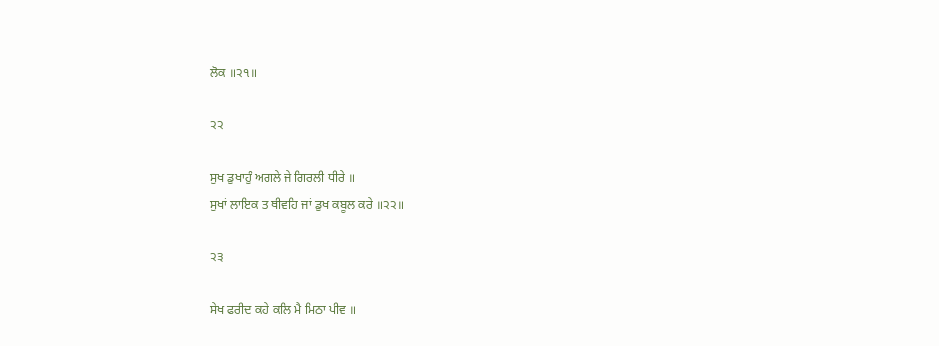ਲੋਕ ॥੨੧॥

੨੨

ਸੁਖ ਡੁਖਾਹੁੰ ਅਗਲੇ ਜੇ ਗਿਰਲੀ ਧੀਰੇ ॥
ਸੁਖਾਂ ਲਾਇਕ ਤ ਥੀਵਹਿ ਜਾਂ ਡੁਖ ਕਬੂਲ ਕਰੇ ॥੨੨॥

੨੩

ਸੇਖ ਫਰੀਦ ਕਹੇ ਕਲਿ ਮੈ ਮਿਠਾ ਪੀਵ ॥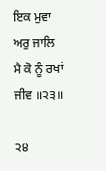ਇਕ ਮੁਵਾ ਅਰੁ ਜਾਲਿ ਮੈ ਕੋ ਨੂੰ ਰਖਾਂ ਜੀਵ ॥੨੩॥

੨੪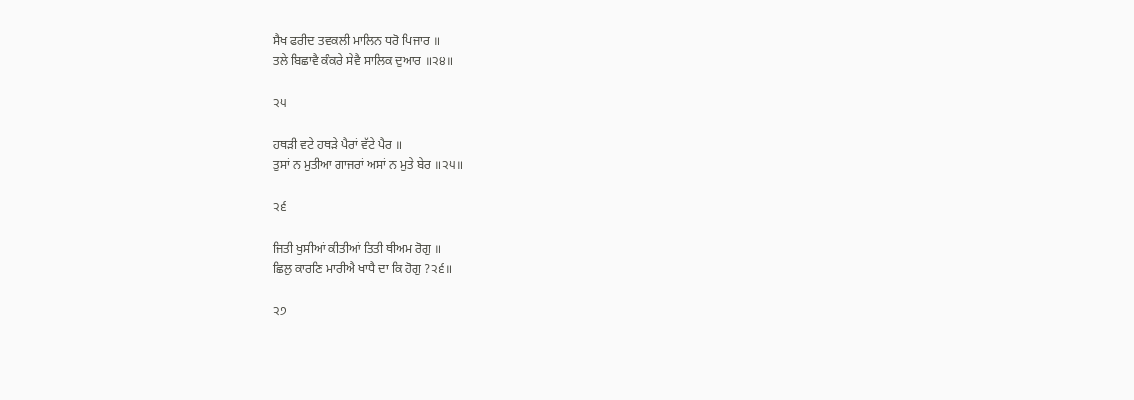ਸੈਖ ਫਰੀਦ ਤਵਕਲੀ ਮਾਲਿਨ ਧਰੋ ਪਿਜਾਰ ॥
ਤਲੇ ਬਿਛਾਵੈ ਕੰਕਰੇ ਸੇਵੈ ਸਾਲਿਕ ਦੁਆਰ ॥੨੪॥

੨੫

ਹਥੜੀ ਵਟੇ ਹਥੜੇ ਪੈਰਾਂ ਵੱਟੇ ਪੈਰ ॥
ਤੁਸਾਂ ਨ ਮੁਤੀਆ ਗਾਜਰਾਂ ਅਸਾਂ ਨ ਮੁਤੇ ਬੇਰ ॥੨੫॥

੨੬

ਜਿਤੀ ਖੁਸੀਆਂ ਕੀਤੀਆਂ ਤਿਤੀ ਥੀਅਮ ਰੋਗੁ ॥
ਛਿਲੁ ਕਾਰਣਿ ਮਾਰੀਐ ਖਾਧੈ ਦਾ ਕਿ ਹੋਗੁ ?੨੬॥

੨੭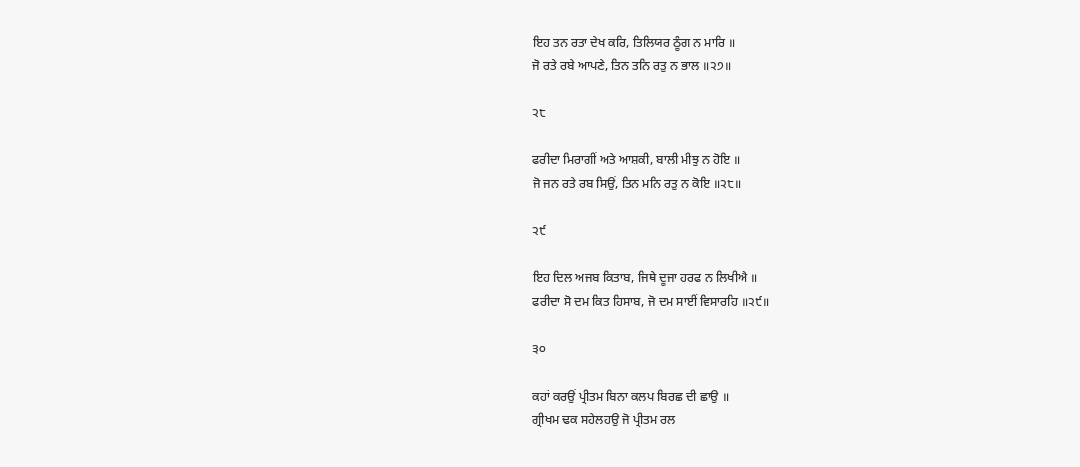ਇਹ ਤਨ ਰਤਾ ਦੇਖ ਕਰਿ, ਤਿਲਿਯਰ ਠੂੰਗ ਨ ਮਾਰਿ ॥
ਜੋ ਰਤੇ ਰਬੇ ਆਪਣੇ, ਤਿਨ ਤਨਿ ਰਤੁ ਨ ਭਾਲ ॥੨੭॥

੨੮

ਫਰੀਦਾ ਮਿਰਾਗੀਂ ਅਤੇ ਆਸ਼ਕੀ, ਬਾਲੀ ਮੀਝੁ ਨ ਹੋਇ ॥
ਜੋ ਜਨ ਰਤੇ ਰਬ ਸਿਉਂ, ਤਿਨ ਮਨਿ ਰਤੁ ਨ ਕੋਇ ॥੨੮॥

੨੯

ਇਹ ਦਿਲ ਅਜਬ ਕਿਤਾਬ, ਜਿਥੇ ਦੂਜਾ ਹਰਫ ਨ ਲਿਖੀਐ ॥
ਫਰੀਦਾ ਸੋ ਦਮ ਕਿਤ ਹਿਸਾਬ, ਜੋ ਦਮ ਸਾਈਂ ਵਿਸਾਰਹਿ ॥੨੯॥

੩੦

ਕਹਾਂ ਕਰਉਂ ਪ੍ਰੀਤਮ ਬਿਨਾ ਕਲਪ ਬਿਰਛ ਦੀ ਛਾਉ ॥
ਗ੍ਰੀਖਮ ਢਕ ਸਹੇਲਹਉ ਜੋ ਪ੍ਰੀਤਮ ਰਲ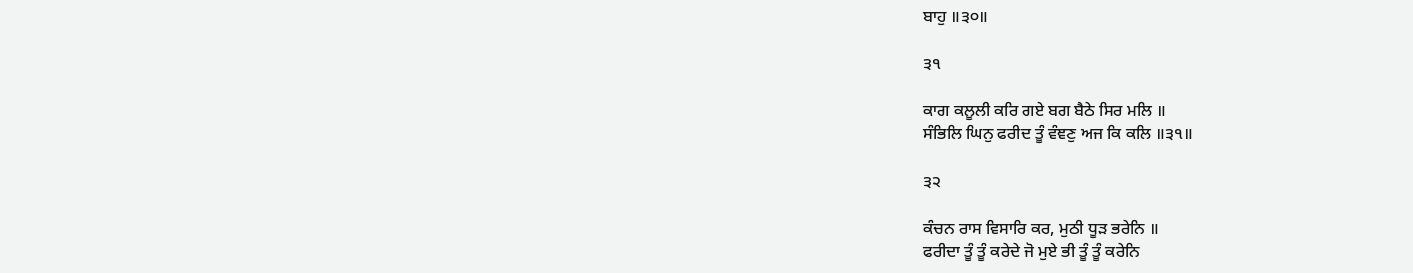ਬਾਹੁ ॥੩੦॥

੩੧

ਕਾਗ ਕਲੂਲੀ ਕਰਿ ਗਏ ਬਗ ਬੈਠੇ ਸਿਰ ਮਲਿ ॥
ਸੰਭਿਲਿ ਘਿਨੁ ਫਰੀਦ ਤੂੰ ਵੰਞਣੁ ਅਜ ਕਿ ਕਲਿ ॥੩੧॥

੩੨

ਕੰਚਨ ਰਾਸ ਵਿਸਾਰਿ ਕਰ, ਮੁਠੀ ਧੂੜ ਭਰੇਨਿ ॥
ਫਰੀਦਾ ਤੂੰ ਤੂੰ ਕਰੇਦੇ ਜੋ ਮੁਏ ਭੀ ਤੂੰ ਤੂੰ ਕਰੇਨਿ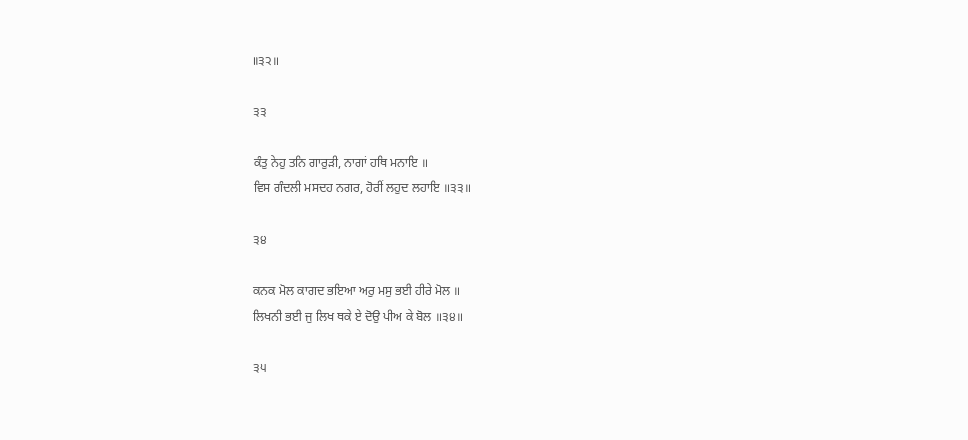॥੩੨॥

੩੩

ਕੰਤੁ ਨੇਹੁ ਤਨਿ ਗਾਰੁੜੀ, ਨਾਗਾਂ ਹਥਿ ਮਨਾਇ ॥
ਵਿਸ ਗੰਦਲੀ ਮਸਦਹ ਨਗਰ, ਹੋਰੀਂ ਲਹੁਦ ਲਹਾਇ ॥੩੩॥

੩੪

ਕਨਕ ਮੋਲ ਕਾਗਦ ਭਇਆ ਅਰੁ ਮਸੁ ਭਈ ਹੀਰੇ ਮੋਲ ॥
ਲਿਖਨੀ ਭਈ ਜੁ ਲਿਖ ਥਕੇ ਏ ਦੋਉ ਪੀਅ ਕੇ ਬੋਲ ॥੩੪॥

੩੫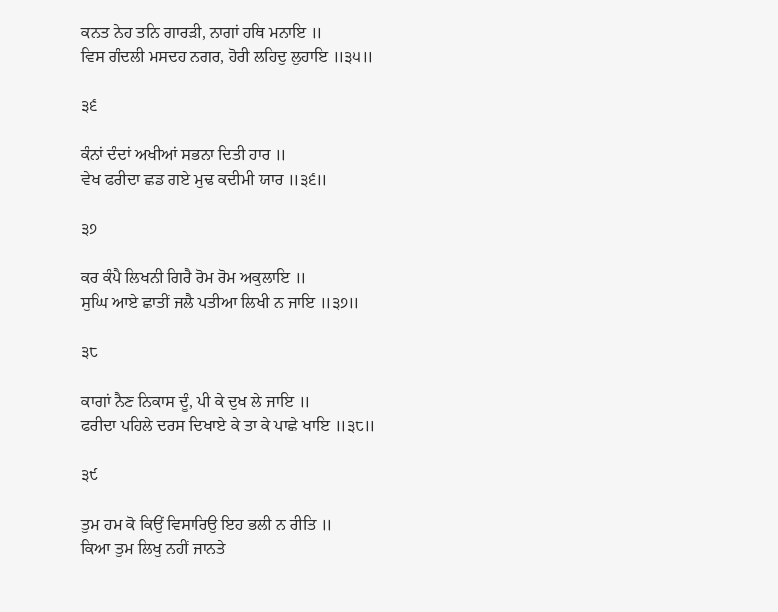ਕਨਤ ਨੇਹ ਤਨਿ ਗਾਰੜੀ, ਨਾਗਾਂ ਹਥਿ ਮਨਾਇ ॥
ਵਿਸ ਗੰਦਲੀ ਮਸਦਹ ਨਗਰ, ਹੋਰੀ ਲਹਿਦੁ ਲੁਹਾਇ ॥੩੫॥

੩੬

ਕੰਨਾਂ ਦੰਦਾਂ ਅਖੀਆਂ ਸਭਨਾ ਦਿਤੀ ਹਾਰ ॥
ਵੇਖ ਫਰੀਦਾ ਛਡ ਗਏ ਮੁਢ ਕਦੀਮੀ ਯਾਰ ॥੩੬॥

੩੭

ਕਰ ਕੰਪੈ ਲਿਖਨੀ ਗਿਰੈ ਰੋਮ ਰੋਮ ਅਕੁਲਾਇ ॥
ਸੁਘਿ ਆਏ ਛਾਤੀਂ ਜਲੈ ਪਤੀਆ ਲਿਖੀ ਨ ਜਾਇ ॥੩੭॥

੩੮

ਕਾਗਾਂ ਨੈਣ ਨਿਕਾਸ ਦੂੰ, ਪੀ ਕੇ ਦੁਖ ਲੇ ਜਾਇ ॥
ਫਰੀਦਾ ਪਹਿਲੇ ਦਰਸ ਦਿਖਾਏ ਕੇ ਤਾ ਕੇ ਪਾਛੇ ਖਾਇ ॥੩੮॥

੩੯

ਤੁਮ ਹਮ ਕੋ ਕਿਉਂ ਵਿਸਾਰਿਉ ਇਹ ਭਲੀ ਨ ਰੀਤਿ ॥
ਕਿਆ ਤੁਮ ਲਿਖੁ ਨਹੀਂ ਜਾਨਤੇ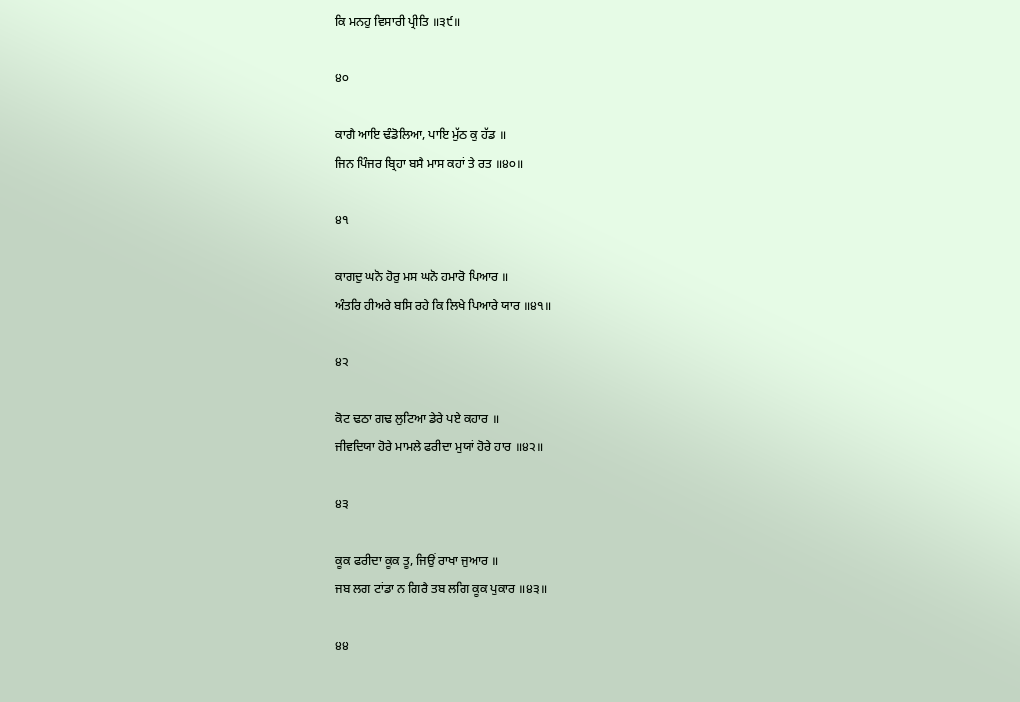ਕਿ ਮਨਹੁ ਵਿਸਾਰੀ ਪ੍ਰੀਤਿ ॥੩੯॥

੪੦

ਕਾਗੈ ਆਇ ਢੰਡੋਲਿਆ, ਪਾਇ ਮੁੱਠ ਕੁ ਹੱਡ ॥
ਜਿਨ ਪਿੰਜਰ ਬ੍ਰਿਹਾ ਬਸੈ ਮਾਸ ਕਹਾਂ ਤੇ ਰਤ ॥੪੦॥

੪੧

ਕਾਗਦੁ ਘਨੋ ਹੋਰੁ ਮਸ ਘਨੋ ਹਮਾਰੋ ਪਿਆਰ ॥
ਅੰਤਰਿ ਹੀਅਰੇ ਬਸਿ ਰਹੇ ਕਿ ਲਿਖੇ ਪਿਆਰੇ ਯਾਰ ॥੪੧॥

੪੨

ਕੋਟ ਢਠਾ ਗਢ ਲੁਟਿਆ ਡੇਰੇ ਪਏ ਕਹਾਰ ॥
ਜੀਵਦਿਯਾ ਹੋਰੇ ਮਾਮਲੇ ਫਰੀਦਾ ਮੁਯਾਂ ਹੋਰੇ ਹਾਰ ॥੪੨॥

੪੩

ਕੂਕ ਫਰੀਦਾ ਕੂਕ ਤੂ, ਜਿਉਂ ਰਾਖਾ ਜੁਆਰ ॥
ਜਬ ਲਗ ਟਾਂਡਾ ਨ ਗਿਰੈ ਤਬ ਲਗਿ ਕੂਕ ਪੁਕਾਰ ॥੪੩॥

੪੪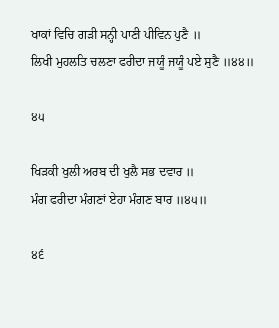ਖਾਕਾਂ ਵਿਚਿ ਗੜੀ ਸਨ੍ਹੀ ਪਾਣੀ ਪੀਵਿਨ ਪੁਣੈ ॥
ਲਿਖੀ ਮੁਹਲਤਿ ਚਲਣਾ ਫਰੀਦਾ ਜਯੂੰ ਜਯੂੰ ਪਏ ਸੁਣੈ ॥੪੪॥

੪੫

ਖਿੜਕੀ ਖੁਲੀ ਅਰਬ ਦੀ ਖੁਲੈ ਸਭ ਦਵਾਰ ॥
ਮੰਗ ਫਰੀਦਾ ਮੰਗਣਾਂ ਏਹਾ ਮੰਗਣ ਬਾਰ ॥੪੫॥

੪੬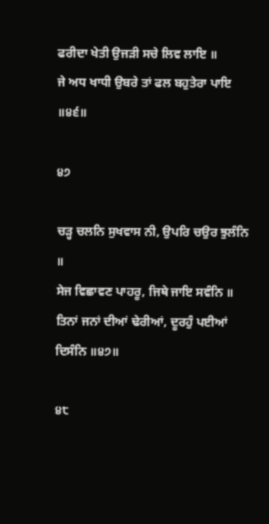ਫਰੀਦਾ ਖੇਤੀ ਉਜੜੀ ਸਚੇ ਲਿਵ ਲਾਇ ॥
ਜੇ ਅਧ ਖਾਧੀ ਉਬਰੇ ਤਾਂ ਫਲ ਬਹੁਤੇਰਾ ਪਾਇ ॥੪੬॥

੪੭

ਚੜ੍ਹ ਚਲਨਿ ਸੁਖਵਾਸ ਨੀ, ਉਪਰਿ ਚਉਰ ਝੁਲੰਨਿ ॥
ਸੇਜ ਵਿਛਾਵਣ ਪਾਹਰੂ, ਜਿਥੇ ਜਾਇ ਸਵੰਨਿ ॥
ਤਿਨਾਂ ਜਨਾਂ ਦੀਆਂ ਢੇਰੀਆਂ, ਦੂਰਹੁੰ ਪਈਆਂ ਦਿਸੰਨਿ ॥੪੭॥

੪੮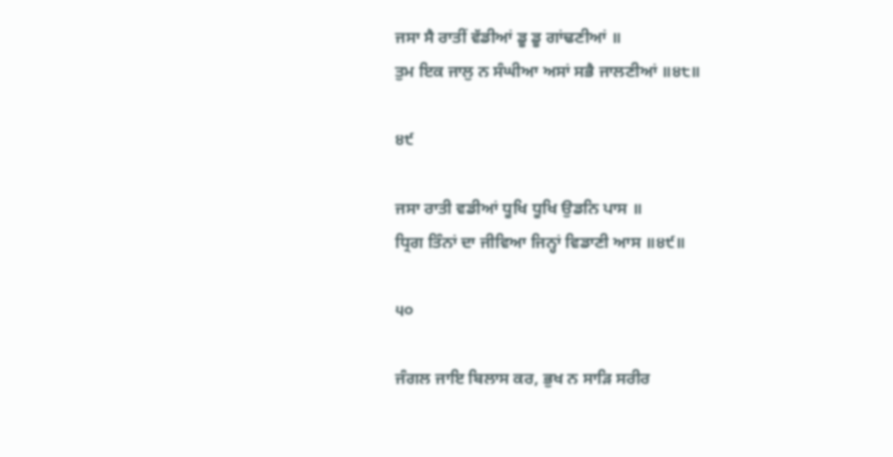ਜਸਾ ਸੈ ਰਾਤੀਂ ਵੱਡੀਆਂ ਡੂ ਡੂ ਗਾਂਢਣੀਆਂ ॥
ਤੁਮ ਇਕ ਜਾਲੁ ਨ ਸੰਘੀਆ ਅਸਾਂ ਸਭੈ ਜਾਲਣੀਆਂ ॥੪੮॥

੪੯

ਜਸਾ ਰਾਤੀ ਵਡੀਆਂ ਧੂਖਿ ਧੂਖਿ ਉਡਨਿ ਪਾਸ ॥
ਧ੍ਰਿਗ ਤਿੰਨਾਂ ਦਾ ਜੀਵਿਆ ਜਿਨ੍ਹਾਂ ਵਿਡਾਣੀ ਆਸ ॥੪੯॥

੫੦

ਜੰਗਲ ਜਾਇ ਬਿਲਾਸ ਕਰ, ਭੁਖ ਨ ਸਾੜਿ ਸਰੀਰ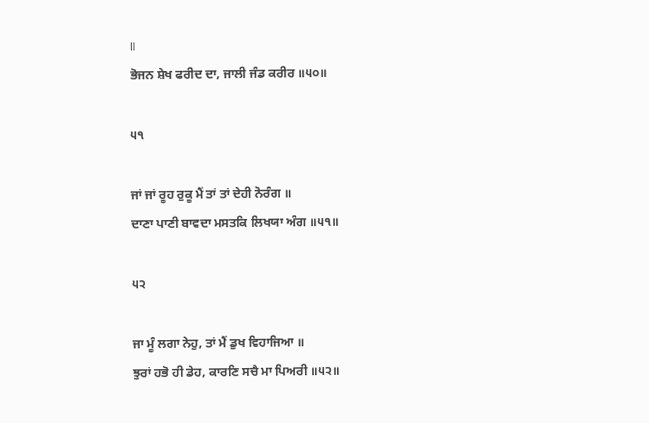॥
ਭੋਜਨ ਸ਼ੇਖ ਫਰੀਦ ਦਾ, ਜਾਲੀ ਜੰਡ ਕਰੀਰ ॥੫੦॥

੫੧

ਜਾਂ ਜਾਂ ਰੂਹ ਰੁਕੂ ਮੈਂ ਤਾਂ ਤਾਂ ਦੇਹੀ ਨੋਰੰਗ ॥
ਦਾਣਾ ਪਾਣੀ ਬਾਵਦਾ ਮਸਤਕਿ ਲਿਖਯਾ ਅੰਗ ॥੫੧॥

੫੨

ਜਾ ਮੂੰ ਲਗਾ ਨੇਹੁ, ਤਾਂ ਮੈਂ ਡੁਖ ਵਿਹਾਜਿਆ ॥
ਝੁਰਾਂ ਹਭੋ ਹੀ ਡੇਹ, ਕਾਰਣਿ ਸਚੈ ਮਾ ਪਿਅਰੀ ॥੫੨॥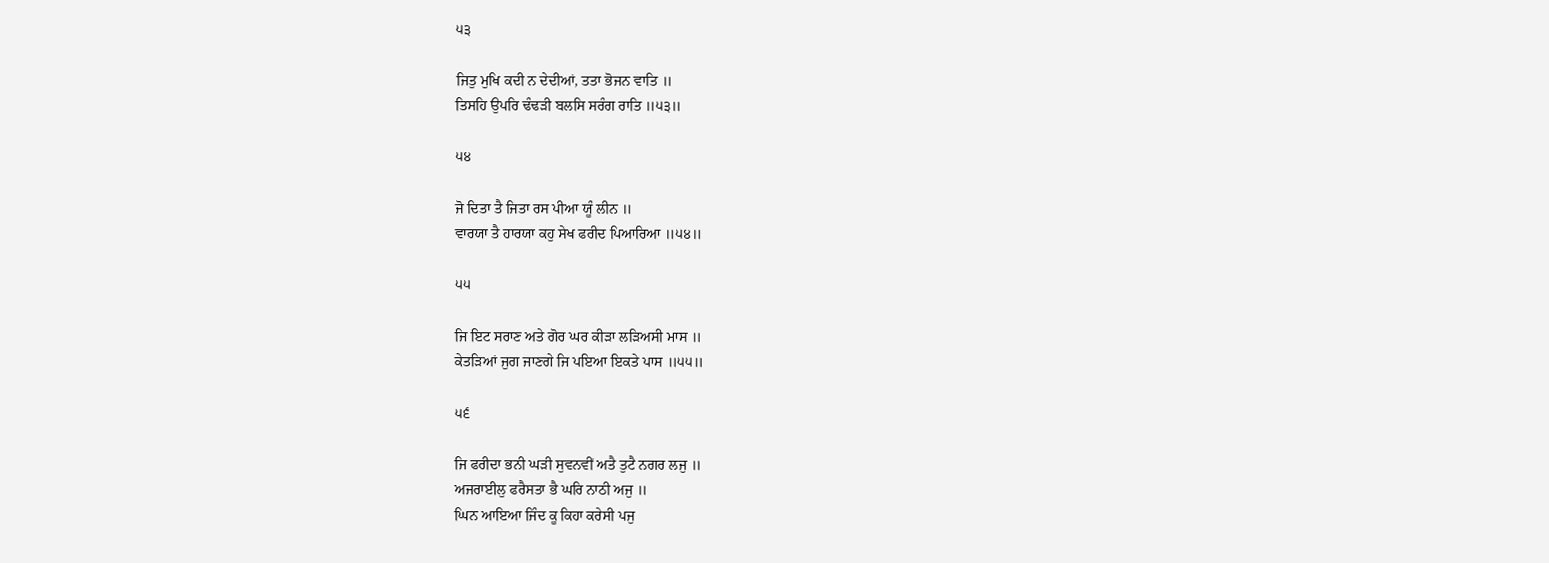੫੩

ਜਿਤੁ ਮੁਖਿ ਕਦੀ ਨ ਦੇਦੀਆਂ, ਤਤਾ ਭੋਜਨ ਵਾਤਿ ॥
ਤਿਸਹਿ ਉਪਰਿ ਢੰਢੜੀ ਬਲਸਿ ਸਰੰਗ ਰਾਤਿ ॥੫੩॥

੫੪

ਜੋ ਦਿਤਾ ਤੈ ਜਿਤਾ ਰਸ ਪੀਆ ਯੂੰ ਲੀਨ ॥
ਵਾਰਯਾ ਤੈ ਹਾਰਯਾ ਕਹੁ ਸੇਖ ਫਰੀਦ ਪਿਆਰਿਆ ॥੫੪॥

੫੫

ਜਿ ਇਟ ਸਰਾਣ ਅਤੇ ਗੋਰ ਘਰ ਕੀੜਾ ਲੜਿਅਸੀ ਮਾਸ ॥
ਕੇਤੜਿਆਂ ਜੁਗ ਜਾਣਗੇ ਜਿ ਪਇਆ ਇਕਤੇ ਪਾਸ ॥੫੫॥

੫੬

ਜਿ ਫਰੀਦਾ ਭਨੀ ਘੜੀ ਸੁਵਨਵੀਂ ਅਤੈ ਤੁਟੈ ਨਗਰ ਲਜੁ ॥
ਅਜਰਾਈਲੁ ਫਰੈਸਤਾ ਭੈ ਘਰਿ ਨਾਠੀ ਅਜੁ ॥
ਘਿਨ ਆਇਆ ਜਿੰਦ ਕੂ ਕਿਹਾ ਕਰੇਸੀ ਪਜੁ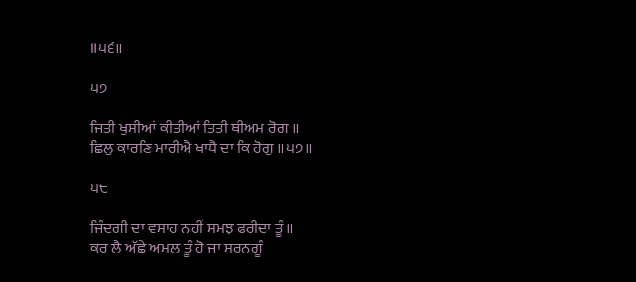॥੫੬॥

੫੭

ਜਿਤੀ ਖੁਸੀਆਂ ਕੀਤੀਆਂ ਤਿਤੀ ਥੀਅਮ ਰੋਗ ॥
ਛਿਲੁ ਕਾਰਣਿ ਮਾਰੀਐ ਖਾਧੈ ਦਾ ਕਿ ਹੋਗੁ ॥੫੭॥

੫੮

ਜਿੰਦਗੀ ਦਾ ਵਸਾਹ ਨਹੀਂ ਸਮਝ ਫਰੀਦਾ ਤੂੰ ॥
ਕਰ ਲੈ ਅੱਛੇ ਅਮਲ ਤੂੰ ਹੋ ਜਾ ਸਰਨਗੂੰ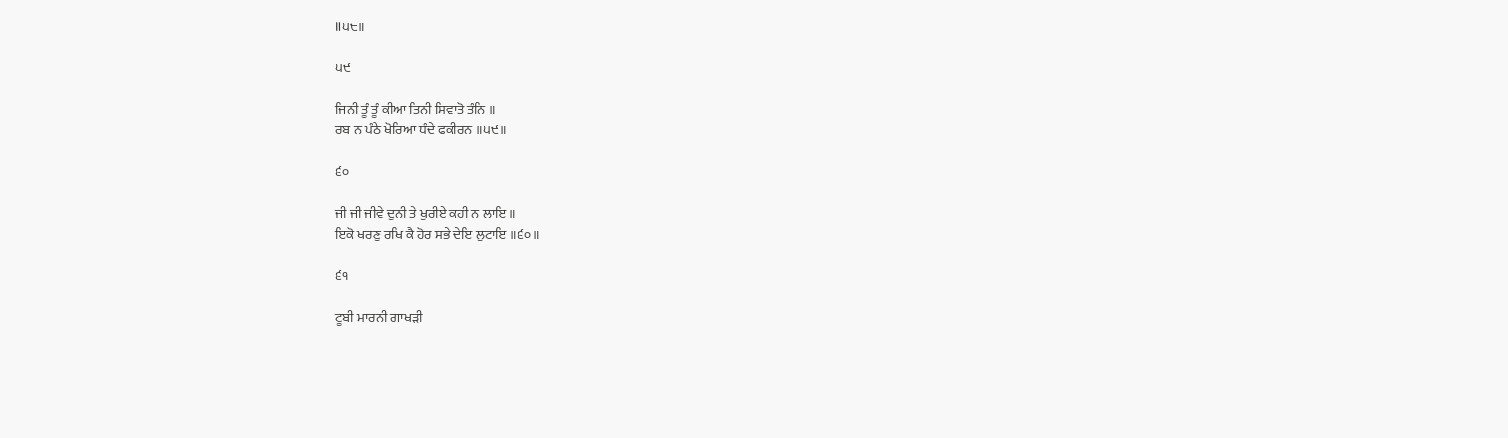॥੫੮॥

੫੯

ਜਿਨੀ ਤੂੰ ਤੂੰ ਕੀਆ ਤਿਨੀ ਸਿਵਾਤੋ ਤੰਨਿ ॥
ਰਬ ਨ ਪੰਠੇ ਖੋਰਿਆ ਧੰਦੇ ਫਕੀਰਨ ॥੫੯॥

੬੦

ਜੀ ਜੀ ਜੀਵੇ ਦੁਨੀ ਤੇ ਖੁਰੀਏ ਕਹੀ ਨ ਲਾਇ ॥
ਇਕੋ ਖਰਣੁ ਰਖਿ ਕੈ ਹੋਰ ਸਭੇ ਦੇਇ ਲੁਟਾਇ ॥੬੦॥

੬੧

ਟੂਬੀ ਮਾਰਨੀ ਗਾਖੜੀ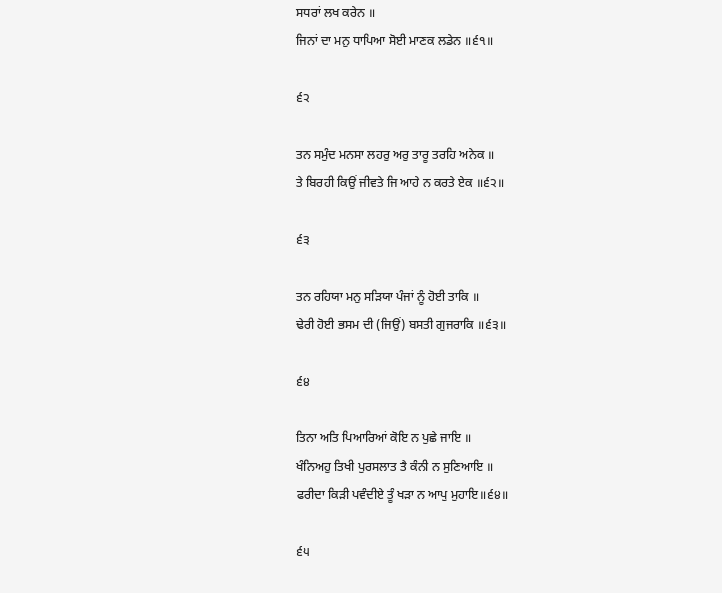ਸਧਰਾਂ ਲਖ ਕਰੇਨ ॥
ਜਿਨਾਂ ਦਾ ਮਨੁ ਧਾਪਿਆ ਸੋਈ ਮਾਣਕ ਲਡੇਨ ॥੬੧॥

੬੨

ਤਨ ਸਮੁੰਦ ਮਨਸਾ ਲਹਰੁ ਅਰੁ ਤਾਰੂ ਤਰਹਿ ਅਨੇਕ ॥
ਤੇ ਬਿਰਹੀ ਕਿਉਂ ਜੀਵਤੇ ਜਿ ਆਹੇ ਨ ਕਰਤੇ ਏਕ ॥੬੨॥

੬੩

ਤਨ ਰਹਿਯਾ ਮਨੁ ਸੜਿਯਾ ਪੰਜਾਂ ਨੂੰ ਹੋਈ ਤਾਕਿ ॥
ਢੇਰੀ ਹੋਈ ਭਸਮ ਦੀ (ਜਿਉਂ) ਬਸਤੀ ਗੁਜਰਾਕਿ ॥੬੩॥

੬੪

ਤਿਨਾ ਅਤਿ ਪਿਆਰਿਆਂ ਕੋਇ ਨ ਪੁਛੇ ਜਾਇ ॥
ਖੰਨਿਅਹੁ ਤਿਖੀ ਪੁਰਸਲਾਤ ਤੈ ਕੰਨੀ ਨ ਸੁਣਿਆਇ ॥
ਫਰੀਦਾ ਕਿੜੀ ਪਵੰਦੀਏ ਤੂੰ ਖੜਾ ਨ ਆਪੁ ਮੁਹਾਇ॥੬੪॥

੬੫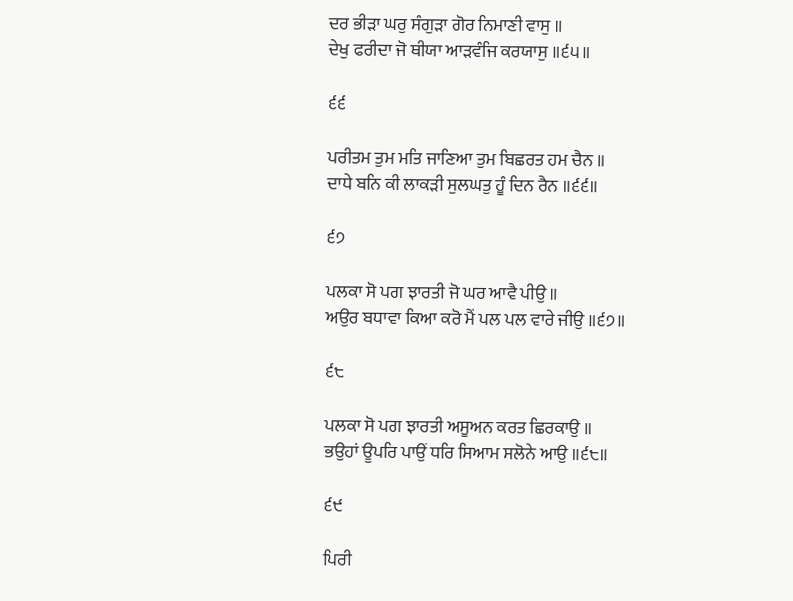ਦਰ ਭੀੜਾ ਘਰੁ ਸੰਗੁੜਾ ਗੋਰ ਨਿਮਾਣੀ ਵਾਸੁ ॥
ਦੇਖੁ ਫਰੀਦਾ ਜੋ ਥੀਯਾ ਆੜਵੰਜਿ ਕਰਯਾਸੁ ॥੬੫॥

੬੬

ਪਰੀਤਮ ਤੁਮ ਮਤਿ ਜਾਣਿਆ ਤੁਮ ਬਿਛਰਤ ਹਮ ਚੈਨ ॥
ਦਾਧੇ ਬਨਿ ਕੀ ਲਾਕੜੀ ਸੁਲਘਤੁ ਹੂੰ ਦਿਨ ਰੈਨ ॥੬੬॥

੬੭

ਪਲਕਾ ਸੋ ਪਗ ਝਾਰਤੀ ਜੋ ਘਰ ਆਵੈ ਪੀਉ ॥
ਅਉਰ ਬਧਾਵਾ ਕਿਆ ਕਰੋ ਮੈਂ ਪਲ ਪਲ ਵਾਰੇ ਜੀਉ ॥੬੭॥

੬੮

ਪਲਕਾ ਸੋ ਪਗ ਝਾਰਤੀ ਅਸੂਅਨ ਕਰਤ ਛਿਰਕਾਉ ॥
ਭਉਹਾਂ ਊਪਰਿ ਪਾਉਂ ਧਰਿ ਸਿਆਮ ਸਲੋਨੇ ਆਉ ॥੬੮॥

੬੯

ਪਿਰੀ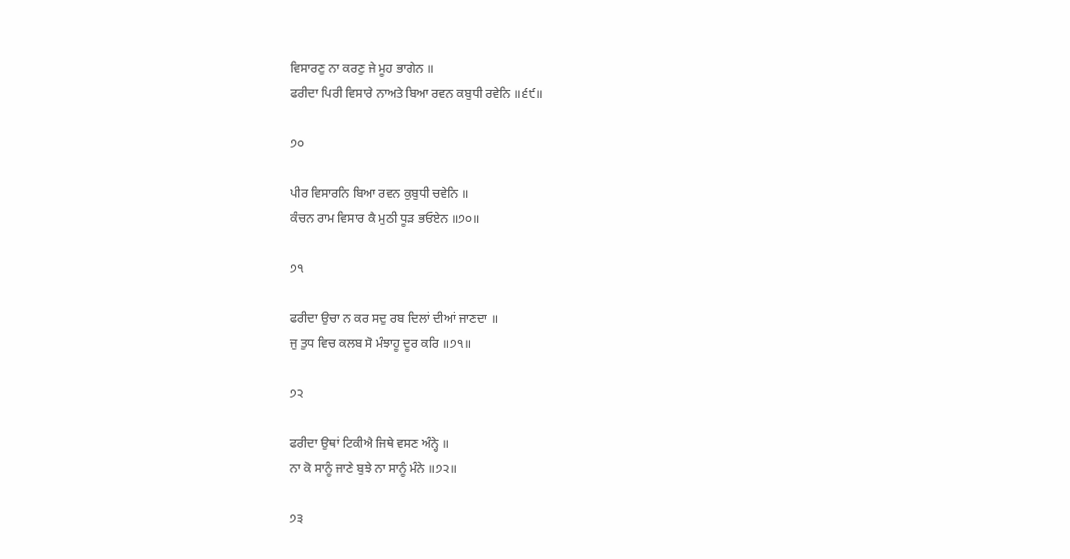ਵਿਸਾਰਣੁ ਨਾ ਕਰਣੁ ਜੇ ਮੂਹ ਭਾਗੇਨ ॥
ਫਰੀਦਾ ਪਿਰੀ ਵਿਸਾਰੇ ਨਾਅਤੇ ਬਿਆ ਰਵਨ ਕਬੁਧੀ ਰਵੇਨਿ ॥੬੯॥

੭੦

ਪੀਰ ਵਿਸਾਰਨਿ ਬਿਆ ਰਵਨ ਕੁਬੁਧੀ ਚਵੇਨਿ ॥
ਕੰਚਨ ਰਾਮ ਵਿਸਾਰ ਕੈ ਮੁਠੀ ਧੂੜ ਭਓਏਨ ॥੭੦॥

੭੧

ਫਰੀਦਾ ਉਚਾ ਨ ਕਰ ਸਦੁ ਰਬ ਦਿਲਾਂ ਦੀਆਂ ਜਾਣਦਾ ॥
ਜੁ ਤੁਧ ਵਿਚ ਕਲਬ ਸੋ ਮੰਝਾਹੂ ਦੂਰ ਕਰਿ ॥੭੧॥

੭੨

ਫਰੀਦਾ ਉਥਾਂ ਟਿਕੀਐ ਜਿਥੇ ਵਸਣ ਅੰਨ੍ਹੇ ॥
ਨਾ ਕੋ ਸਾਨੂੰ ਜਾਣੇ ਬੁਝੇ ਨਾ ਸਾਨੂੰ ਮੰਨੇ ॥੭੨॥

੭੩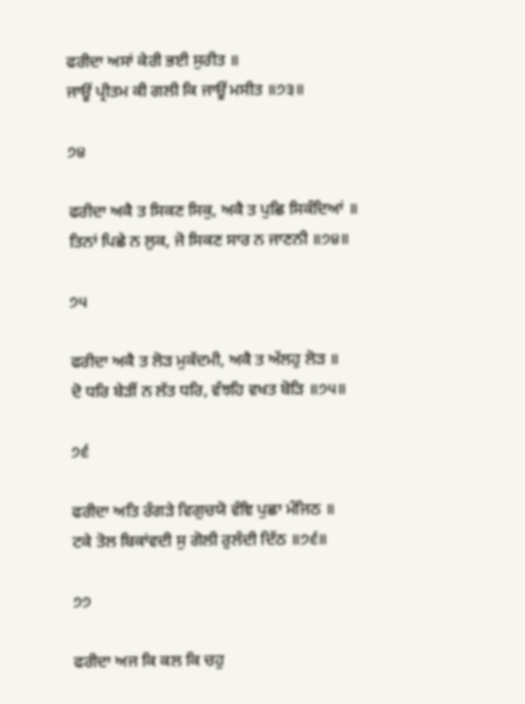ਫਰੀਦਾ ਅਸਾਂ ਕੇਰੀ ਭਈ ਸੁਰੀਤ ॥
ਜਾਊਂ ਪ੍ਰੀਤਮ ਕੀ ਗਲੀ ਕਿ ਜਾਊਂ ਮਸੀਤ ॥੭੩॥

੭੪

ਫਰੀਦਾ ਅਕੈ ਤ ਸਿਕਣ ਸਿਕੁ, ਅਕੈ ਤ ਪੁਛਿ ਸਿਕੰਦਿਆਂ ॥
ਤਿਨਾਂ ਪਿਛੇ ਨ ਲੁਕ, ਜੋ ਸਿਕਣ ਸਾਰ ਨ ਜਾਣਨੀ ॥੭੪॥

੭੫

ਫਰੀਦਾ ਅਕੈ ਤ ਲੋੜ ਮੁਕੱਦਮੀ, ਅਕੈ ਤ ਅੱਲਹੁ ਲੋੜ ॥
ਦੋ ਧਰਿ ਬੇੜੀਂ ਨ ਲੱਤ ਧਰਿ, ਵੰਝਹਿ ਵਖਤ ਬੋੜਿ ॥੭੫॥

੭੬

ਫਰੀਦਾ ਅਤਿ ਰੰਗੜੇ ਵਿਗੁਚਯੋ ਵੰਞਿ ਪੁਛਾ ਮੰਜਿਠ ॥
ਟਕੇ ਤੋਲ ਬਿਕਾਂਵਦੀ ਸੁ ਗੋਲੀ ਰੁਲੰਦੀ ਦਿੱਠ ॥੭੬॥

੭੭

ਫਰੀਦਾ ਅਜ ਕਿ ਕਲ ਕਿ ਚਹੁ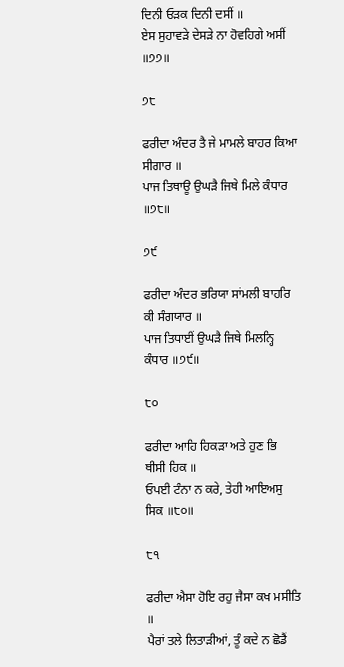ਦਿਨੀ ਓੜਕ ਦਿਨੀ ਦਸੀਂ ॥
ਏਸ ਸੁਹਾਵੜੇ ਦੇਸੜੇ ਨਾ ਹੋਵਹਿਗੇ ਅਸੀਂ ॥੭੭॥

੭੮

ਫਰੀਦਾ ਅੰਦਰ ਤੈ ਜੇ ਮਾਮਲੇ ਬਾਹਰ ਕਿਆ ਸੀਗਾਰ ॥
ਪਾਜ ਤਿਥਾਊ ਉਘੜੈ ਜਿਥੇ ਮਿਲੇ ਕੰਧਾਰ ॥੭੮॥

੭੯

ਫਰੀਦਾ ਅੰਦਰ ਭਰਿਯਾ ਸਾਂਮਲੀ ਬਾਹਰਿ ਕੀ ਸੰਗਯਾਰ ॥
ਪਾਜ ਤਿਧਾਈਂ ਉਘੜੈ ਜਿਥੇ ਮਿਲਨ੍ਹਿ ਕੰਧਾਰ ॥੭੯॥

੮੦

ਫਰੀਦਾ ਆਹਿ ਹਿਕੜਾ ਅਤੇ ਹੁਣ ਭਿ ਥੀਸੀ ਹਿਕ ॥
ਓਪਈ ਟੰਨਾ ਨ ਕਰੇ, ਤੇਹੀ ਆਇਅਸੁ ਸਿਕ ॥੮੦॥

੮੧

ਫਰੀਦਾ ਐਸਾ ਹੋਇ ਰਹੁ ਜੈਸਾ ਕਖ ਮਸੀਤਿ ॥
ਪੈਰਾਂ ਤਲੇ ਲਿਤਾੜੀਆਂ, ਤੂੰ ਕਦੇ ਨ ਛੋਡੈਂ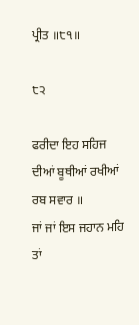ਪ੍ਰੀਤ ॥੮੧॥

੮੨

ਫਰੀਦਾ ਇਹ ਸਹਿਜ ਦੀਆਂ ਬੂਥੀਆਂ ਰਖੀਆਂ ਰਬ ਸਵਾਰ ॥
ਜਾਂ ਜਾਂ ਇਸ ਜਹਾਨ ਮਹਿ ਤਾਂ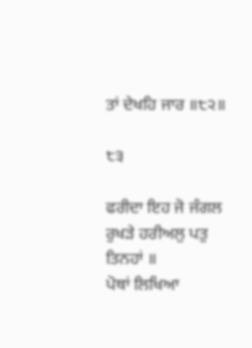ਤਾਂ ਦੇਖਹਿ ਜਾਰ ॥੮੨॥

੮੩

ਫਰੀਦਾ ਇਹ ਜੋ ਜੰਗਲ ਰੁਖੜੇ ਹਰੀਅਲੁ ਪਤੁ ਤਿਨਹਾਂ ॥
ਪੋਥਾਂ ਲਿਖਿਆ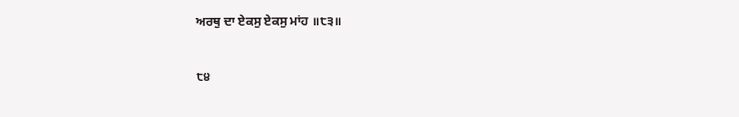ਅਰਥੁ ਦਾ ਏਕਸੁ ਏਕਸੁ ਮਾਂਹ ॥੮੩॥

੮੪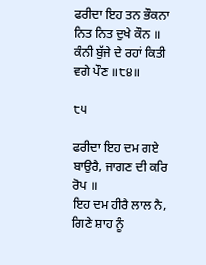ਫਰੀਦਾ ਇਹ ਤਨ ਭੌਕਨਾ ਨਿਤ ਨਿਤ ਦੁਖੇ ਕੌਨ ॥
ਕੰਨੀ ਬੁੱਜੇ ਦੇ ਰਹਾਂ ਕਿਤੀ ਵਗੇ ਪੌਣ ॥੮੪॥

੮੫

ਫਰੀਦਾ ਇਹ ਦਮ ਗਏ ਬਾਉਰੈ, ਜਾਗਣ ਦੀ ਕਰਿ ਰੋਪ ॥
ਇਹ ਦਮ ਹੀਰੈ ਲਾਲ ਨੈ, ਗਿਣੇ ਸ਼ਾਹ ਨੂੰ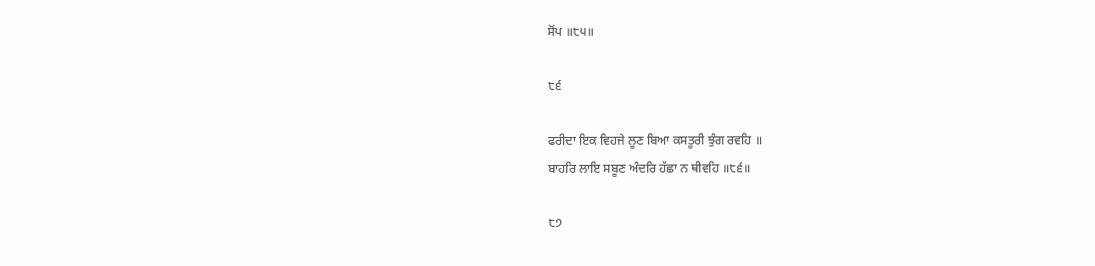ਸੋਂਪ ॥੮੫॥

੮੬

ਫਰੀਦਾ ਇਕ ਵਿਹਜੇ ਲੂਣ ਬਿਆ ਕਸਤੂਰੀ ਝੁੰਗ ਰਵਹਿ ॥
ਬਾਹਰਿ ਲਾਇ ਸਬੂਣ ਅੰਦਰਿ ਹੱਛਾ ਨ ਥੀਵਹਿ ॥੮੬॥

੮੭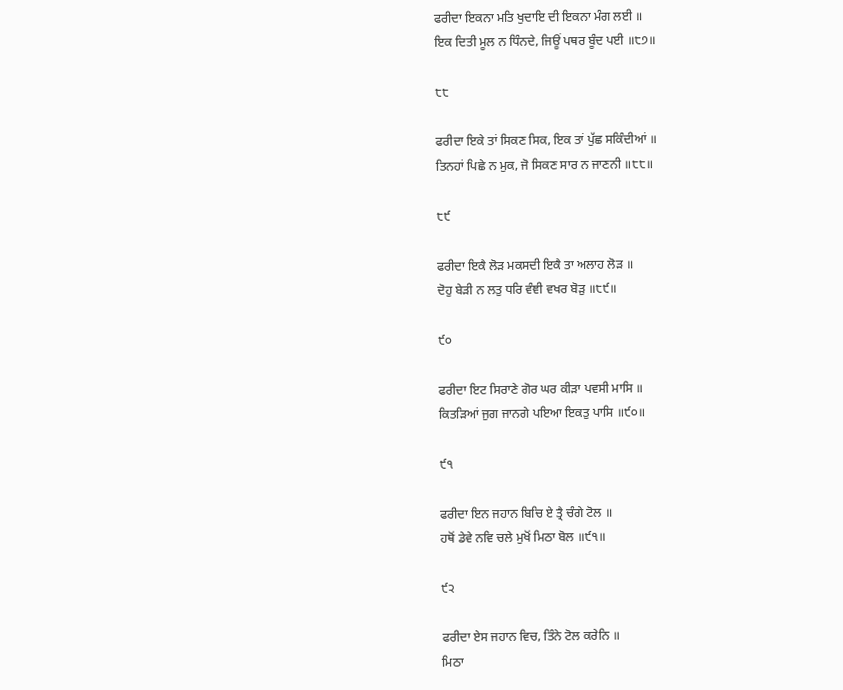ਫਰੀਦਾ ਇਕਨਾ ਮਤਿ ਖੁਦਾਇ ਦੀ ਇਕਨਾ ਮੰਗ ਲਈ ॥
ਇਕ ਦਿਤੀ ਮੂਲ ਨ ਧਿੰਨਦੇ, ਜਿਊਂ ਪਥਰ ਬੂੰਦ ਪਈ ॥੮੭॥

੮੮

ਫਰੀਦਾ ਇਕੇ ਤਾਂ ਸਿਕਣ ਸਿਕ, ਇਕ ਤਾਂ ਪੁੱਛ ਸਕਿੰਦੀਆਂ ॥
ਤਿਨਹਾਂ ਪਿਛੇ ਨ ਮੁਕ, ਜੋ ਸਿਕਣ ਸਾਰ ਨ ਜਾਣਨੀ ॥੮੮॥

੮੯

ਫਰੀਦਾ ਇਕੈ ਲੋੜ ਮਕਸਦੀ ਇਕੈ ਤਾ ਅਲਾਹ ਲੋੜ ॥
ਦੋਹੁ ਬੇੜੀ ਨ ਲਤੁ ਧਰਿ ਵੰਞੀ ਵਖਰ ਬੋੜੁ ॥੮੯॥

੯੦

ਫਰੀਦਾ ਇਟ ਸਿਰਾਣੇ ਗੋਰ ਘਰ ਕੀੜਾ ਪਵਸੀ ਮਾਸਿ ॥
ਕਿਤੜਿਆਂ ਜੁਗ ਜਾਨਗੇ ਪਇਆ ਇਕਤੁ ਪਾਸਿ ॥੯੦॥

੯੧

ਫਰੀਦਾ ਇਨ ਜਹਾਨ ਬਿਚਿ ਏ ਤ੍ਰੈ ਚੰਗੇ ਟੋਲ ॥
ਹਥੋਂ ਡੇਵੇ ਨਵਿ ਚਲੇ ਮੁਖੋਂ ਮਿਠਾ ਬੋਲ ॥੯੧॥

੯੨

ਫਰੀਦਾ ਏਸ ਜਹਾਨ ਵਿਚ, ਤਿੰਨੇ ਟੋਲ ਕਰੇਨਿ ॥
ਮਿਠਾ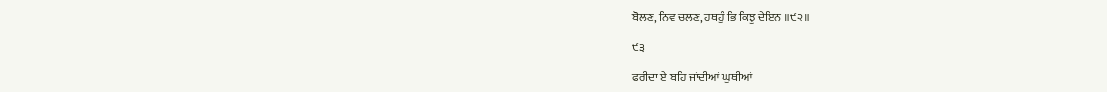ਬੋਲਣ, ਨਿਵ ਚਲਣ, ਹਥਹੁੰ ਭਿ ਕਿਝੁ ਦੇਇਨ ॥੯੨॥

੯੩

ਫਰੀਦਾ ਏ ਬਹਿ ਜਾਂਦੀਆਂ ਘੁਥੀਆਂ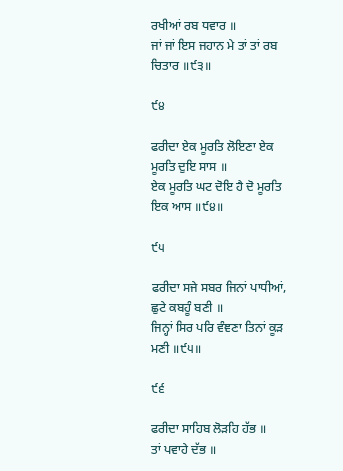ਰਖੀਆਂ ਰਬ ਧਵਾਰ ॥
ਜਾਂ ਜਾਂ ਇਸ ਜਹਾਨ ਮੇ ਤਾਂ ਤਾਂ ਰਬ ਚਿਤਾਰ ॥੯੩॥

੯੪

ਫਰੀਦਾ ਏਕ ਮੂਰਤਿ ਲੋਇਣਾ ਏਕ ਮੂਰਤਿ ਦੁਇ ਸਾਸ ॥
ਏਕ ਮੂਰਤਿ ਘਟ ਦੋਇ ਹੈ ਦੋ ਮੂਰਤਿ ਇਕ ਆਸ ॥੯੪॥

੯੫

ਫਰੀਦਾ ਸਜੇ ਸਬਰ ਜਿਨਾਂ ਪਾਧੀਆਂ, ਛੁਟੇ ਕਬਹੂੰ ਬਣੀ ॥
ਜਿਨ੍ਹਾਂ ਸਿਰ ਪਰਿ ਵੰਞਣਾ ਤਿਨਾਂ ਕੂੜ ਮਣੀ ॥੯੫॥

੯੬

ਫਰੀਦਾ ਸਾਹਿਬ ਲੋੜਹਿ ਹੱਭ ॥
ਤਾਂ ਪਵਾਹੇ ਦੱਭ ॥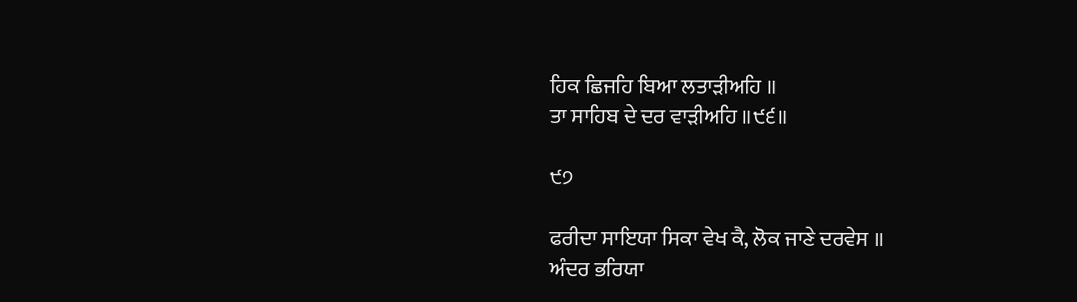ਹਿਕ ਛਿਜਹਿ ਬਿਆ ਲਤਾੜੀਅਹਿ ॥
ਤਾ ਸਾਹਿਬ ਦੇ ਦਰ ਵਾੜੀਅਹਿ ॥੯੬॥

੯੭

ਫਰੀਦਾ ਸਾਇਯਾ ਸਿਕਾ ਵੇਖ ਕੈ, ਲੋਕ ਜਾਣੇ ਦਰਵੇਸ ॥
ਅੰਦਰ ਭਰਿਯਾ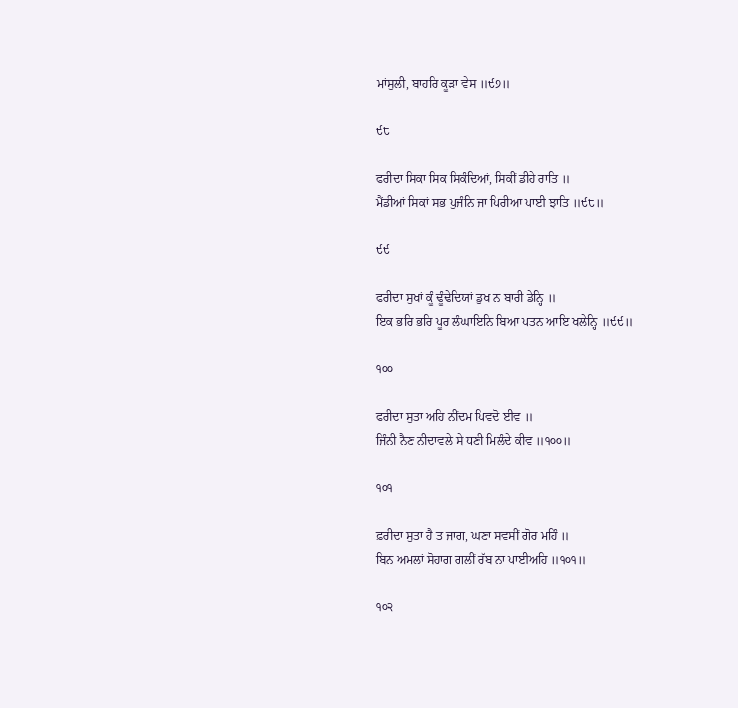ਮਾਂਸੁਲੀ, ਬਾਹਰਿ ਕੂੜਾ ਵੇਸ ॥੯੭॥

੯੮

ਫਰੀਦਾ ਸਿਕਾ ਸਿਕ ਸਿਕੰਦਿਆਂ, ਸਿਕੀਂ ਡੀਹੇ ਰਾਤਿ ॥
ਮੈਂਡੀਆਂ ਸਿਕਾਂ ਸਭ ਪੁਜੰਨਿ ਜਾ ਪਿਰੀਆ ਪਾਈ ਝਾਤਿ ॥੯੮॥

੯੯

ਫਰੀਦਾ ਸੁਖਾਂ ਕੂੰ ਢੂੰਢੇਦਿਯਾਂ ਡੁਖ ਨ ਬਾਰੀ ਡੇਨ੍ਹਿ ॥
ਇਕ ਭਰਿ ਭਰਿ ਪੂਰ ਲੰਘਾਇਨਿ ਬਿਆ ਪਤਨ ਆਇ ਖਲੇਨ੍ਹਿ ॥੯੯॥

੧੦੦

ਫਰੀਦਾ ਸੁਤਾ ਅਹਿ ਨੀਂਦਮ ਪਿਵਦੋ ਈਵ ॥
ਜਿੰਨੀ ਨੈਣ ਨੀਦਾਵਲੇ ਸੇ ਧਣੀ ਮਿਲੰਦੇ ਕੀਵ ॥੧੦੦॥

੧੦੧

ਫ਼ਰੀਦਾ ਸੁਤਾ ਹੈ ਤ ਜਾਗ, ਘਣਾ ਸਵਸੀਂ ਗੋਰ ਮਹਿੰ ॥
ਬਿਨ ਅਮਲਾਂ ਸੋਹਾਗ ਗਲੀਂ ਰੱਬ ਨਾ ਪਾਈਅਹਿ ॥੧੦੧॥

੧੦੨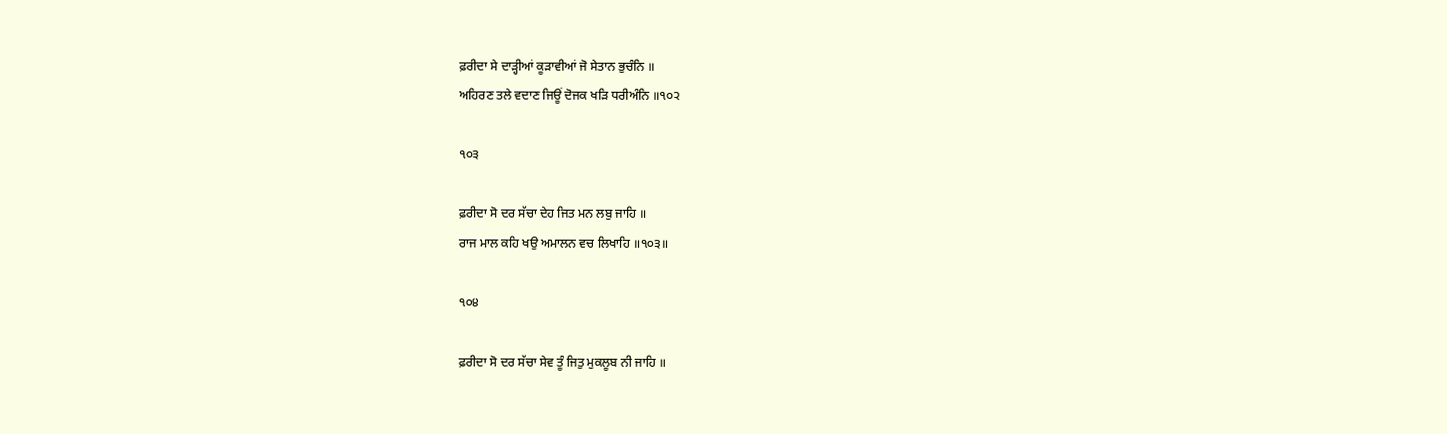ਫ਼ਰੀਦਾ ਸੇ ਦਾੜ੍ਹੀਆਂ ਕੂੜਾਵੀਆਂ ਜੋ ਸੇਤਾਨ ਭੁਚੰਨਿ ॥
ਅਹਿਰਣ ਤਲੇ ਵਦਾਣ ਜਿਊਂ ਦੋਜਕ ਖੜਿ ਧਰੀਅੰਨਿ ॥੧੦੨

੧੦੩

ਫ਼ਰੀਦਾ ਸੋ ਦਰ ਸੱਚਾ ਦੇਹ ਜਿਤ ਮਨ ਲਬੁ ਜਾਹਿ ॥
ਰਾਜ ਮਾਲ ਕਹਿ ਖਉ ਅਮਾਲਨ ਵਚ ਲਿਖਾਹਿ ॥੧੦੩॥

੧੦੪

ਫ਼ਰੀਦਾ ਸੋ ਦਰ ਸੱਚਾ ਸੇਵ ਤੂੰ ਜਿਤੁ ਮੁਕਲੂਬ ਨੀ ਜਾਹਿ ॥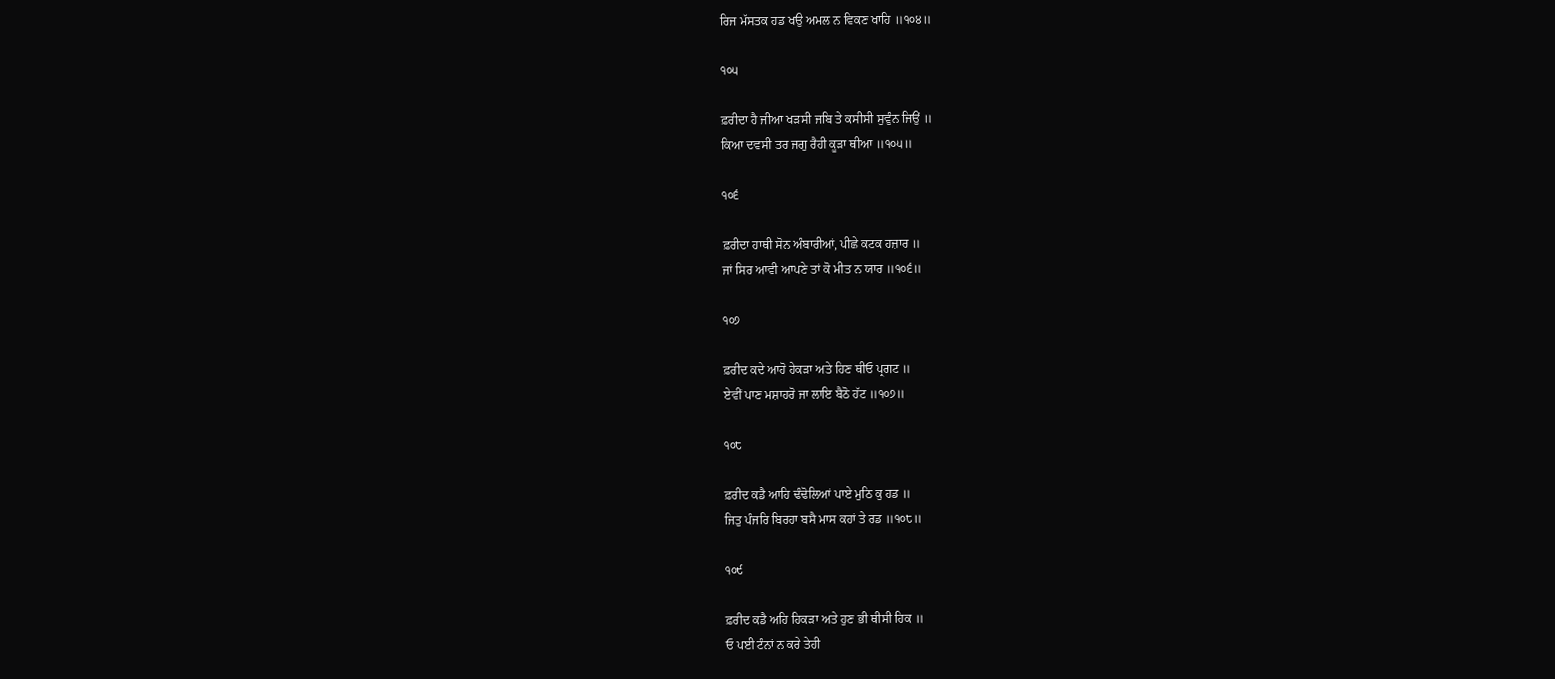ਰਿਜ ਮੱਸਤਕ ਹਡ ਖਉ ਅਮਲ ਨ ਵਿਕਣ ਖਾਹਿ ॥੧੦੪॥

੧੦੫

ਫ਼ਰੀਦਾ ਹੈ ਜੀਆ ਖੜਸੀ ਜਬਿ ਤੇ ਕਸੀਸੀ ਸੁਵੁੰਨ ਜਿਉਂ ॥
ਕਿਆ ਦਵਸੀ ਤਰ ਜਗੁ ਰੈਹੀ ਕੂੜਾ ਥੀਆ ॥੧੦੫॥

੧੦੬

ਫ਼ਰੀਦਾ ਹਾਥੀ ਸੋਨ ਅੰਬਾਰੀਆਂ, ਪੀਛੇ ਕਟਕ ਹਜ਼ਾਰ ॥
ਜਾਂ ਸਿਰ ਆਵੀ ਆਪਣੇ ਤਾਂ ਕੋ ਮੀਤ ਨ ਯਾਰ ॥੧੦੬॥

੧੦੭

ਫ਼ਰੀਦ ਕਦੇ ਆਹੋ ਹੇਕੜਾ ਅਤੇ ਹਿਣ ਥੀਓ ਪ੍ਰਗਟ ॥
ਏਵੀਂ ਪਾਣ ਮਸ਼ਾਹਰੋ ਜਾ ਲਾਇ ਬੈਠੋ ਹੱਟ ॥੧੦੭॥

੧੦੮

ਫ਼ਰੀਦ ਕਡੈ ਆਹਿ ਢੰਢੋਲਿਆਂ ਪਾਏ ਮੁਠਿ ਕੁ ਹਡ ॥
ਜਿਤੁ ਪੰਜਰਿ ਬਿਰਹਾ ਬਸੈ ਮਾਸ ਕਹਾਂ ਤੇ ਰਡ ॥੧੦੮॥

੧੦੯

ਫ਼ਰੀਦ ਕਡੈ ਅਹਿ ਹਿਕੜਾ ਅਤੇ ਹੁਣ ਭੀ ਥੀਸੀ ਹਿਕ ॥
ਓ ਪਈ ਟੰਨਾਂ ਨ ਕਰੇ ਤੇਹੀ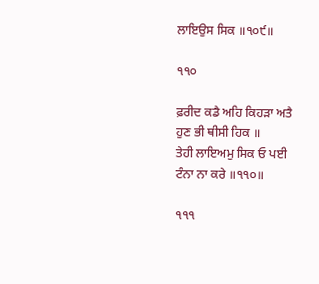ਲਾਇਉਸ ਸਿਕ ॥੧੦੯॥

੧੧੦

ਫ਼ਰੀਦ ਕਡੈ ਅਹਿ ਕਿਹੜਾ ਅਤੈ ਹੁਣ ਭੀ ਥੀਸੀ ਹਿਕ ॥
ਤੇਹੀ ਲਾਇਅਮੁ ਸਿਕ ਓ ਪਈ ਟੰਨਾ ਨਾ ਕਰੇ ॥੧੧੦॥

੧੧੧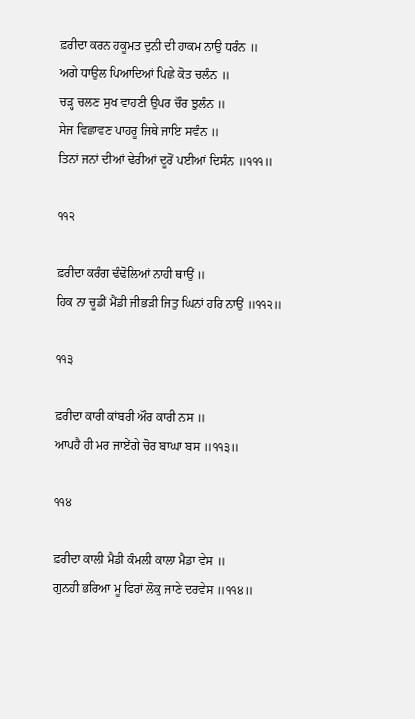ਫ਼ਰੀਦਾ ਕਰਨ ਹਕੂਮਤ ਦੁਨੀ ਦੀ ਹਾਕਮ ਨਾਉ ਧਰੰਨ ॥
ਅਗੇ ਧਾਉਲ ਪਿਆਦਿਆਂ ਪਿਛੇ ਕੋਤ ਚਲੰਨ ॥
ਚੜ੍ਹ ਚਲਣ ਸੁਖ ਵਾਹਣੀ ਉਪਰ ਚੌਰ ਝੁਲੰਨ ॥
ਸੇਜ ਵਿਛਾਵਣ ਪਾਹਰੂ ਜਿਥੇ ਜਾਇ ਸਵੰਨ ॥
ਤਿਨਾਂ ਜਨਾਂ ਦੀਆਂ ਢੇਰੀਆਂ ਦੂਰੋਂ ਪਈਆਂ ਦਿਸੰਨ ॥੧੧੧॥

੧੧੨

ਫ਼ਰੀਦਾ ਕਰੰਗ ਢੰਢੋਲਿਆਂ ਨਾਹੀ ਥਾਉਂ ॥
ਹਿਕ ਨਾ ਚੂਡੀਂ ਮੈਂਡੀ ਜੀਭੜੀ ਜਿਤੁ ਘਿਨਾਂ ਹਰਿ ਨਾਉਂ ॥੧੧੨॥

੧੧੩

ਫ਼ਰੀਦਾ ਕਾਰੀ ਕਾਂਬਰੀ ਔਰ ਕਾਰੀ ਨਸ ॥
ਆਪਹੈ ਹੀ ਮਰ ਜਾਏਂਗੇ ਚੋਰ ਬਾਘਾ ਬਸ ॥੧੧੩॥

੧੧੪

ਫ਼ਰੀਦਾ ਕਾਲੀ ਮੈਡੀ ਕੰਮਲੀ ਕਾਲਾ ਮੈਡਾ ਵੇਸ ॥
ਗੁਨਹੀ ਭਰਿਆ ਮੂ ਫਿਰਾਂ ਲੋਕੁ ਜਾਣੇ ਦਰਵੇਸ ॥੧੧੪॥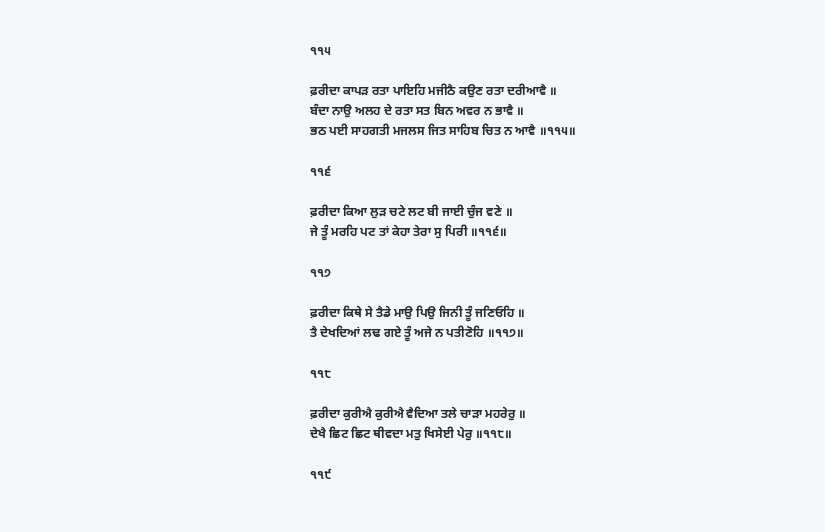੧੧੫

ਫ਼ਰੀਦਾ ਕਾਪੜ ਰਤਾ ਪਾਇਹਿ ਮਜੀਠੈ ਕਉਣ ਰਤਾ ਦਰੀਆਵੈ ॥
ਬੰਦਾ ਨਾਉ ਅਲਹ ਦੇ ਰਤਾ ਸਤ ਬਿਨ ਅਵਰ ਨ ਭਾਵੈ ॥
ਭਠ ਪਈ ਸਾਹਗਤੀ ਮਜਲਸ ਜਿਤ ਸਾਹਿਬ ਚਿਤ ਨ ਆਵੈ ॥੧੧੫॥

੧੧੬

ਫ਼ਰੀਦਾ ਕਿਆ ਲੁੜ ਚਟੇ ਲਟ ਬੀ ਜਾਈ ਚੁੰਜ ਵਣੇ ॥
ਜੇ ਤੂੰ ਮਰਹਿ ਪਟ ਤਾਂ ਕੇਹਾ ਤੇਰਾ ਸੁ ਪਿਰੀ ॥੧੧੬॥

੧੧੭

ਫ਼ਰੀਦਾ ਕਿਥੇ ਸੇ ਤੈਡੇ ਮਾਉ ਪਿਉ ਜਿਨੀ ਤੂੰ ਜਣਿਓਹਿ ॥
ਤੈ ਦੇਖਦਿਆਂ ਲਢ ਗਏ ਤੂੰ ਅਜੇ ਨ ਪਤੀਣੋਹਿ ॥੧੧੭॥

੧੧੮

ਫ਼ਰੀਦਾ ਕੁਰੀਐ ਕੁਰੀਐ ਵੈਦਿਆ ਤਲੇ ਚਾੜਾ ਮਹਰੇਰੁ ॥
ਦੇਖੈ ਛਿਟ ਛਿਟ ਥੀਵਦਾ ਮਤੁ ਖਿਸੇਈ ਪੇਰੁ ॥੧੧੮॥

੧੧੯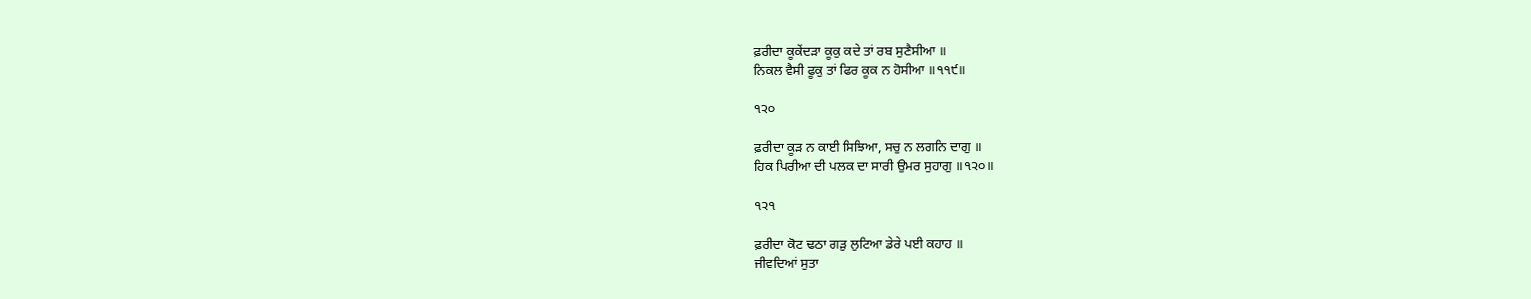ਫ਼ਰੀਦਾ ਕੂਕੇਂਦੜਾ ਕੂਕੁ ਕਦੇ ਤਾਂ ਰਬ ਸੁਣੈਸੀਆ ॥
ਨਿਕਲ ਵੈਸੀ ਫੂਕੁ ਤਾਂ ਫਿਰ ਕੂਕ ਨ ਹੋਸੀਆ ॥੧੧੯॥

੧੨੦

ਫ਼ਰੀਦਾ ਕੂੜ ਨ ਕਾਈ ਸਿਝਿਆ, ਸਚੁ ਨ ਲਗਨਿ ਦਾਗੁ ॥
ਹਿਕ ਪਿਰੀਆ ਦੀ ਪਲਕ ਦਾ ਸਾਰੀ ਉਮਰ ਸੁਹਾਗੁ ॥੧੨੦॥

੧੨੧

ਫ਼ਰੀਦਾ ਕੋਟ ਢਠਾ ਗੜੁ ਲੁਟਿਆ ਡੇਰੇ ਪਈ ਕਹਾਹ ॥
ਜੀਵਦਿਆਂ ਸੁਤਾ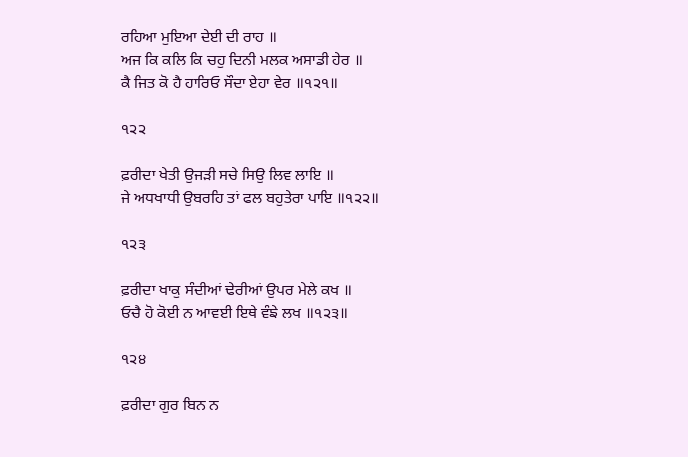ਰਹਿਆ ਮੁਇਆ ਦੇਈ ਦੀ ਰਾਹ ॥
ਅਜ ਕਿ ਕਲਿ ਕਿ ਚਹੁ ਦਿਨੀ ਮਲਕ ਅਸਾਡੀ ਹੇਰ ॥
ਕੈ ਜਿਤ ਕੋ ਹੈ ਹਾਰਿਓ ਸੌਦਾ ਏਹਾ ਵੇਰ ॥੧੨੧॥

੧੨੨

ਫ਼ਰੀਦਾ ਖੇਤੀ ਉਜੜੀ ਸਚੇ ਸਿਉ ਲਿਵ ਲਾਇ ॥
ਜੇ ਅਧਖਾਧੀ ਉਬਰਹਿ ਤਾਂ ਫਲ ਬਹੁਤੇਰਾ ਪਾਇ ॥੧੨੨॥

੧੨੩

ਫ਼ਰੀਦਾ ਖਾਕੁ ਸੰਦੀਆਂ ਢੇਰੀਆਂ ਉਪਰ ਮੇਲੇ ਕਖ ॥
ਓਚੈ ਹੋ ਕੋਈ ਨ ਆਵਈ ਇਥੇ ਵੰਙੇ ਲਖ ॥੧੨੩॥

੧੨੪

ਫ਼ਰੀਦਾ ਗੁਰ ਬਿਨ ਨ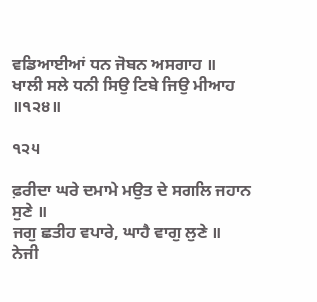ਵਡਿਆਈਆਂ ਧਨ ਜੋਬਨ ਅਸਗਾਹ ॥
ਖਾਲੀ ਸਲੇ ਧਨੀ ਸਿਉ ਟਿਬੇ ਜਿਉ ਮੀਆਹ ॥੧੨੪॥

੧੨੫

ਫ਼ਰੀਦਾ ਘਰੇ ਦਮਾਮੇ ਮਉਤ ਦੇ ਸਗਲਿ ਜਹਾਨ ਸੁਣੇ ॥
ਜਗੁ ਛਤੀਹ ਵਪਾਰੇ, ਘਾਹੈ ਵਾਗੁ ਲੁਣੇ ॥
ਨੇਜੀ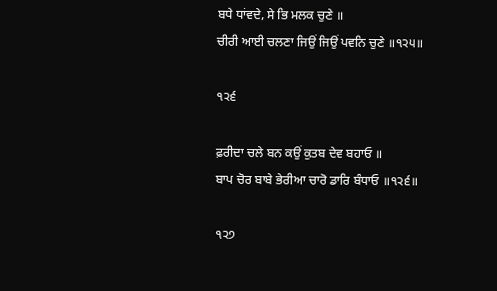ਬਧੇ ਧਾਂਵਦੇ, ਸੇ ਭਿ ਮਲਕ ਚੁਣੇ ॥
ਚੀਰੀ ਆਈ ਚਲਣਾ ਜਿਉਂ ਜਿਉਂ ਪਵਨਿ ਚੁਣੇ ॥੧੨੫॥

੧੨੬

ਫ਼ਰੀਦਾ ਚਲੇ ਬਨ ਕਉਂ ਕੁਤਬ ਦੇਵ ਬਹਾਓ ॥
ਬਾਪ ਚੋਰ ਬਾਬੇ ਭੇਰੀਆ ਚਾਰੋ ਡਾਰਿ ਬੰਧਾਓ ॥੧੨੬॥

੧੨੭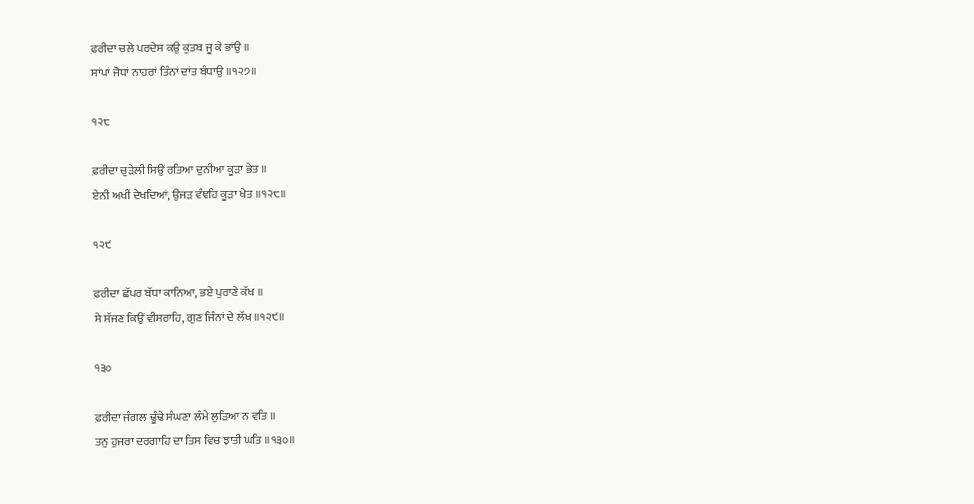ਫ਼ਰੀਦਾ ਚਲੇ ਪਰਦੇਸ ਕਉ ਕੁਤਬ ਜੂ ਕੇ ਭਾਂਉ ॥
ਸਾਂਪਾਂ ਜੋਧਾਂ ਨਾਹਰਾਂ ਤਿੰਨਾਂ ਦਾਂਤ ਬੰਧਾਉ ॥੧੨੭॥

੧੨੮

ਫ਼ਰੀਦਾ ਚੁੜੇਲੀ ਸਿਉਂ ਰਤਿਆ ਦੁਨੀਆ ਕੂੜਾ ਭੇਤ ॥
ਏਨੀ ਅਖੀਂ ਦੇਖਦਿਆਂ, ਉਜੜ ਵੰਞਹਿ ਕੂੜਾ ਖੇਤ ॥੧੨੮॥

੧੨੯

ਫ਼ਰੀਦਾ ਛੱਪਰ ਬੱਧਾ ਕਾਨਿਆ, ਭਏ ਪੁਰਾਣੇ ਕੱਖ ॥
ਸੇ ਸੱਜਣ ਕਿਉਂ ਵੀਸਰਾਹਿ, ਗੁਣ ਜਿੰਨਾਂ ਦੇ ਲੱਖ ॥੧੨੯॥

੧੩੦

ਫ਼ਰੀਦਾ ਜੰਗਲ ਢੂੰਢੇ ਸੰਘਣਾ ਲੰਮੇ ਲੁੜਿਆ ਨ ਵਤਿ ॥
ਤਨੁ ਹੁਜਰਾ ਦਰਗਾਹਿ ਦਾ ਤਿਸ ਵਿਚ ਝਾਤੀ ਘਤਿ ॥੧੩੦॥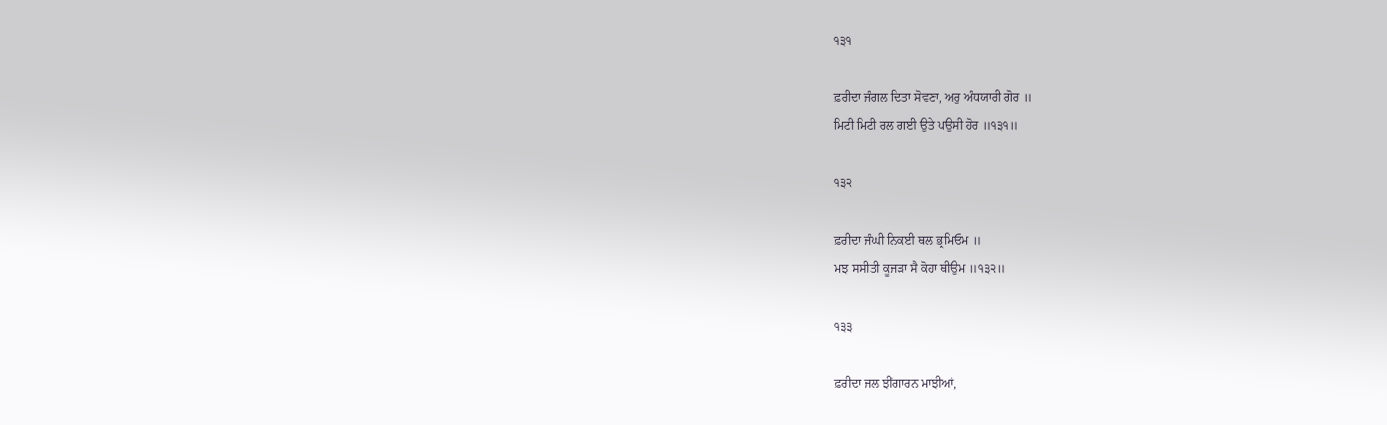੧੩੧

ਫ਼ਰੀਦਾ ਜੰਗਲ ਦਿਤਾ ਸੋਵਣਾ, ਅਰੁ ਅੰਧਯਾਰੀ ਗੋਰ ॥
ਮਿਟੀ ਮਿਟੀ ਰਲ ਗਈ ਉਤੇ ਪਉਸੀ ਹੋਰ ॥੧੩੧॥

੧੩੨

ਫ਼ਰੀਦਾ ਜੰਘੀ ਨਿਕਈ ਥਲ ਭ੍ਰਮਿਓਮ ॥
ਮਝ ਸਸੀਤੀ ਕੂਜੜਾ ਸੈ ਕੋਹਾ ਥੀਉਮ ॥੧੩੨॥

੧੩੩

ਫ਼ਰੀਦਾ ਜਲ ਝੀਂਗਾਰਨ ਮਾਝੀਆਂ,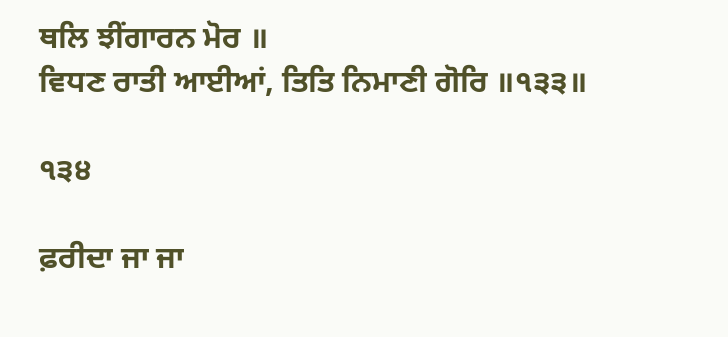ਥਲਿ ਝੀਂਗਾਰਨ ਮੋਰ ॥
ਵਿਧਣ ਰਾਤੀ ਆਈਆਂ, ਤਿਤਿ ਨਿਮਾਣੀ ਗੋਰਿ ॥੧੩੩॥

੧੩੪

ਫ਼ਰੀਦਾ ਜਾ ਜਾ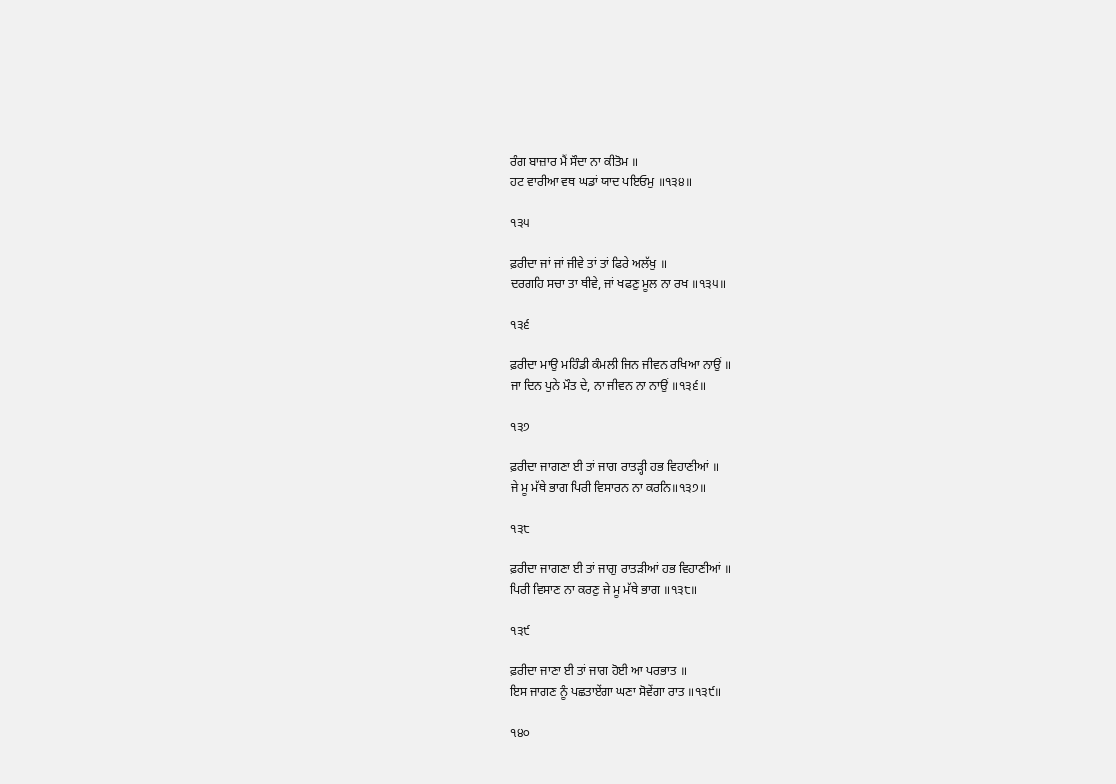ਰੰਗ ਬਾਜ਼ਾਰ ਮੈਂ ਸੌਦਾ ਨਾ ਕੀਤੋਮ ॥
ਹਟ ਵਾਰੀਆ ਵਥ ਘਡਾਂ ਯਾਦ ਪਇਓਮੁ ॥੧੩੪॥

੧੩੫

ਫ਼ਰੀਦਾ ਜਾਂ ਜਾਂ ਜੀਵੇ ਤਾਂ ਤਾਂ ਫਿਰੇ ਅਲੱਖੁ ॥
ਦਰਗਹਿ ਸਚਾ ਤਾ ਥੀਵੇ, ਜਾਂ ਖਫਣੁ ਮੂਲ ਨਾ ਰਖ ॥੧੩੫॥

੧੩੬

ਫ਼ਰੀਦਾ ਮਾਉ ਮਹਿੰਡੀ ਕੰਮਲੀ ਜਿਨ ਜੀਵਨ ਰਖਿਆ ਨਾਉਂ ॥
ਜਾ ਦਿਨ ਪੁਨੇ ਮੌਤ ਦੇ, ਨਾ ਜੀਵਨ ਨਾ ਨਾਉਂ ॥੧੩੬॥

੧੩੭

ਫ਼ਰੀਦਾ ਜਾਗਣਾ ਈ ਤਾਂ ਜਾਗ ਰਾਤੜ੍ਹੀ ਹਭ ਵਿਹਾਣੀਆਂ ॥
ਜੇ ਮੂ ਮੱਥੇ ਭਾਗ ਪਿਰੀ ਵਿਸਾਰਨ ਨਾ ਕਰਨਿ॥੧੩੭॥

੧੩੮

ਫ਼ਰੀਦਾ ਜਾਗਣਾ ਈ ਤਾਂ ਜਾਗੁ ਰਾਤੜੀਆਂ ਹਭ ਵਿਹਾਣੀਆਂ ॥
ਪਿਰੀ ਵਿਸਾਣ ਨਾ ਕਰਣੁ ਜੇ ਮੂ ਮੱਥੇ ਭਾਗ ॥੧੩੮॥

੧੩੯

ਫ਼ਰੀਦਾ ਜਾਣਾ ਈ ਤਾਂ ਜਾਗ ਹੋਈ ਆ ਪਰਭਾਤ ॥
ਇਸ ਜਾਗਣ ਨੂੰ ਪਛਤਾਏਂਗਾ ਘਣਾ ਸੋਵੇਂਗਾ ਰਾਤ ॥੧੩੯॥

੧੪੦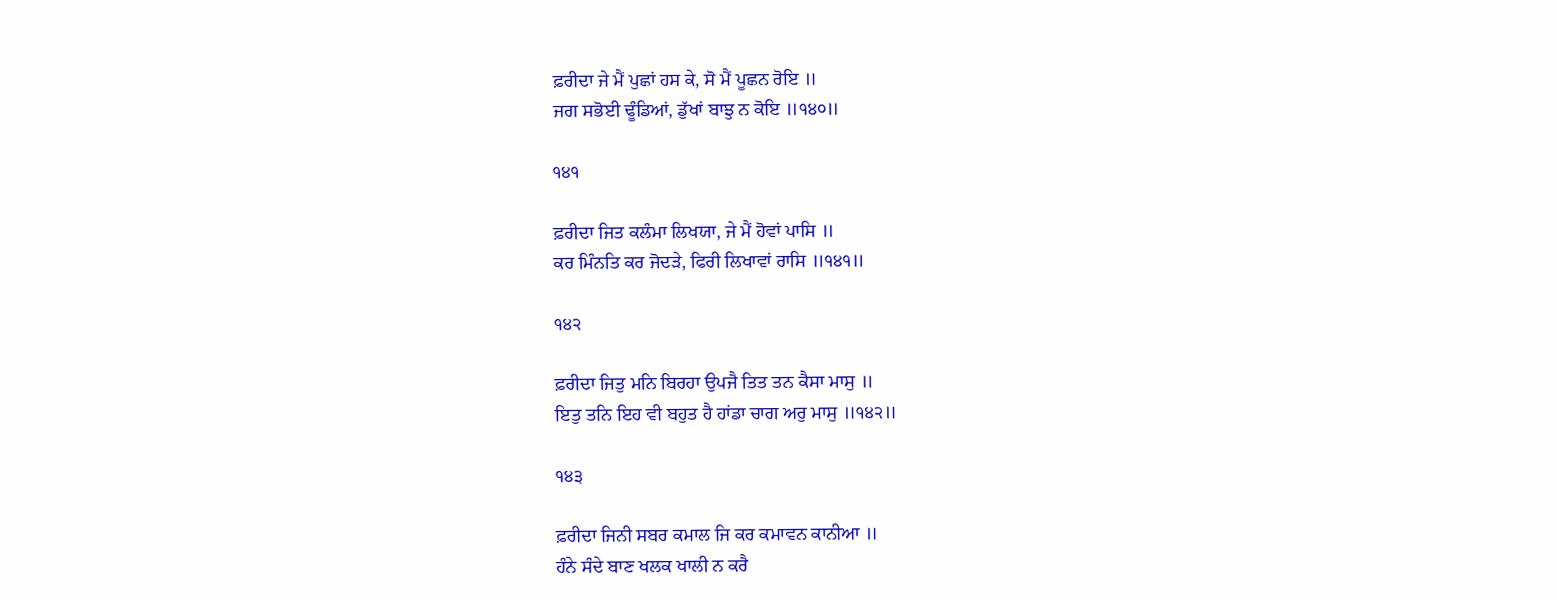ਫ਼ਰੀਦਾ ਜੇ ਮੈਂ ਪੁਛਾਂ ਹਸ ਕੇ, ਸੋ ਮੈਂ ਪੂਛਨ ਰੋਇ ॥
ਜਗ ਸਭੋਈ ਢੂੰਡਿਆਂ, ਡੁੱਖਾਂ ਬਾਝੁ ਨ ਕੋਇ ॥੧੪੦॥

੧੪੧

ਫ਼ਰੀਦਾ ਜਿਤ ਕਲੰਮਾ ਲਿਖਯਾ, ਜੇ ਮੈਂ ਹੋਵਾਂ ਪਾਸਿ ॥
ਕਰ ਮਿੰਨਤਿ ਕਰ ਜੋਦੜੇ, ਫਿਰੀ ਲਿਖਾਵਾਂ ਰਾਸਿ ॥੧੪੧॥

੧੪੨

ਫ਼ਰੀਦਾ ਜਿਤੁ ਮਨਿ ਬਿਰਹਾ ਉਪਜੈ ਤਿਤ ਤਨ ਕੈਸਾ ਮਾਸੁ ॥
ਇਤੁ ਤਨਿ ਇਹ ਵੀ ਬਹੁਤ ਹੈ ਹਾਂਡਾ ਚਾਗ ਅਰੁ ਮਾਸੁ ॥੧੪੨॥

੧੪੩

ਫ਼ਰੀਦਾ ਜਿਨੀ ਸਬਰ ਕਮਾਲ ਜਿ ਕਰ ਕਮਾਵਨ ਕਾਨੀਆ ॥
ਹੰਨੇ ਸੰਦੇ ਬਾਣ ਖਲਕ ਖਾਲੀ ਨ ਕਰੈ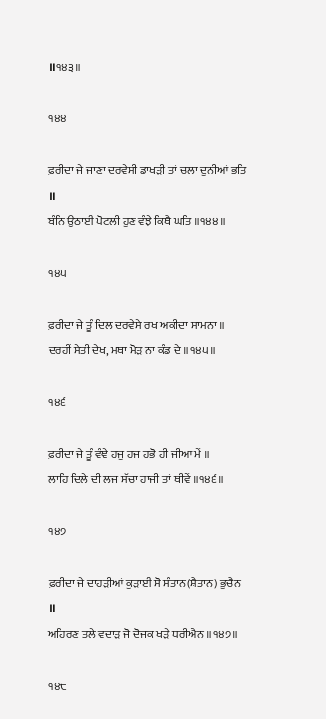॥੧੪੩॥

੧੪੪

ਫ਼ਰੀਦਾ ਜੇ ਜਾਣਾ ਦਰਵੇਸੀ ਡਾਖੜੀ ਤਾਂ ਚਲਾ ਦੁਨੀਆਂ ਭਤਿ ॥
ਬੰਨਿ ਉਠਾਈ ਪੋਟਲੀ ਹੁਣ ਵੰਝੇ ਕਿਥੈ ਘਤਿ ॥੧੪੪॥

੧੪੫

ਫ਼ਰੀਦਾ ਜੇ ਤੂੰ ਦਿਲ ਦਰਵੇਸੇ ਰਖ ਅਕੀਦਾ ਸਾਮਨਾ ॥
ਦਰਹੀਂ ਸੇਤੀ ਦੇਖ, ਮਥਾ ਮੋੜ ਨਾ ਕੰਡ ਦੇ ॥੧੪੫॥

੧੪੬

ਫ਼ਰੀਦਾ ਜੇ ਤੂੰ ਵੰਞੇ ਹਜੁ ਹਜ ਹਭੋ ਹੀ ਜੀਆ ਮੇਂ ॥
ਲਾਹਿ ਦਿਲੇ ਦੀ ਲਜ ਸੱਚਾ ਹਾਜੀ ਤਾਂ ਥੀਵੇਂ ॥੧੪੬॥

੧੪੭

ਫ਼ਰੀਦਾ ਜੇ ਦਾਹੜੀਆਂ ਕੁੜਾਈ ਸੋ ਸੰਤਾਨ(ਸ਼ੈਤਾਨ) ਭੁਚੈਨ ॥
ਅਹਿਰਣ ਤਲੇ ਵਦਾੜ ਜੋ ਦੋਜਕ ਖੜੇ ਧਰੀਐਨ ॥੧੪੭॥

੧੪੮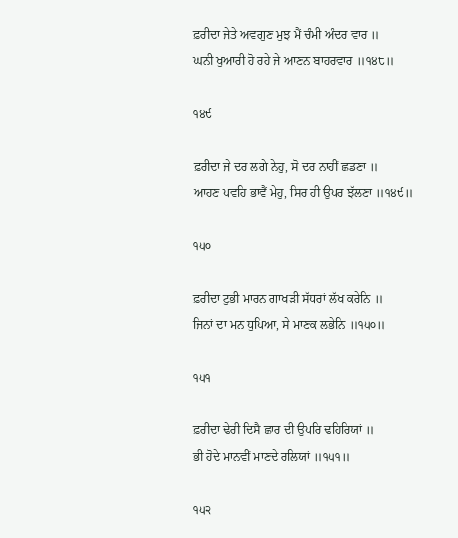ਫ਼ਰੀਦਾ ਜੇਤੇ ਅਵਗੁਣ ਮੁਝ ਮੈਂ ਚੰਮੀ ਅੰਦਰ ਵਾਰ ॥
ਘਨੀ ਖੁਆਰੀ ਹੋ ਰਹੇ ਜੇ ਆਣਨ ਬਾਹਰਵਾਰ ॥੧੪੮॥

੧੪੯

ਫ਼ਰੀਦਾ ਜੇ ਦਰ ਲਗੇ ਨੇਹੁ, ਸੋ ਦਰ ਨਾਹੀਂ ਛਡਣਾ ॥
ਆਹਣ ਪਵਹਿ ਭਾਵੈਂ ਮੇਹੁ, ਸਿਰ ਹੀ ਉਪਰ ਝੱਲਣਾ ॥੧੪੯॥

੧੫੦

ਫ਼ਰੀਦਾ ਟੁਭੀ ਮਾਰਨ ਗਾਖੜੀ ਸੱਧਰਾਂ ਲੱਖ ਕਰੇਨਿ ॥
ਜਿਨਾਂ ਦਾ ਮਨ ਧੁਪਿਆ, ਸੇ ਮਾਣਕ ਲਭੇਨਿ ॥੧੫੦॥

੧੫੧

ਫ਼ਰੀਦਾ ਢੇਰੀ ਦਿਸੈ ਛਾਰ ਦੀ ਉਪਰਿ ਢਹਿਰਿਯਾਂ ॥
ਭੀ ਹੋਦੇ ਮਾਨਵੀਂ ਮਾਣਦੇ ਰਲਿਯਾਂ ॥੧੫੧॥

੧੫੨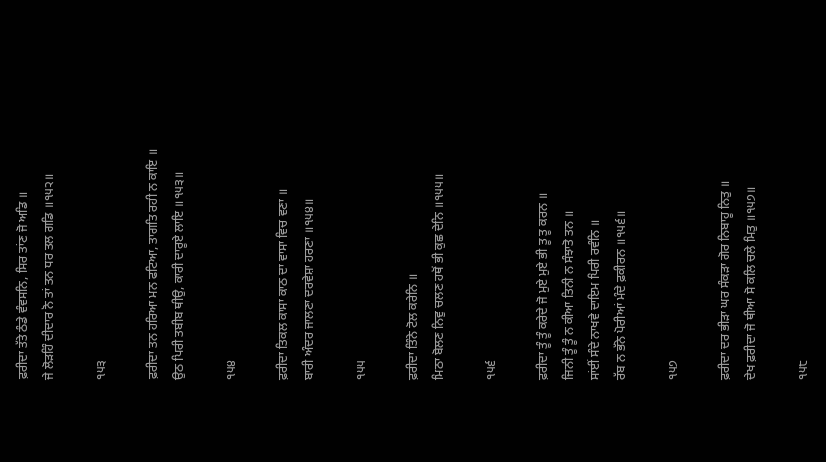ਫ਼ਰੀਦਾ ਤੱਤੇ ਠੰਡੇ ਵੰਵਸਨਿ, ਸਿਰ ਤਾਂਣ ਜੋ ਅਡਿ ॥
ਜੇ ਲੋੜਹਿੰ ਦੀਦਾਰ ਨੋ ਤਾਂ ਤਨ ਧਰ ਤਲ ਗਡਿ ॥੧੫੨॥

੧੫੩

ਫ਼ਰੀਦਾ ਤਨ ਹਰਿਆ ਮਨ ਫਟਿਆ, ਤਾਗਤਿ ਰਹੀ ਨ ਕਾਇ ॥
ਉਠ ਪਿਰੀ ਤਬੀਬ ਥੀਉ, ਕਾਰੀ ਦਾਰੂਏ ਲਾਇ ॥੧੫੩॥

੧੫੪

ਫ਼ਰੀਦਾ ਤਿਕਲ ਕਾਸਾ ਕਾਠ ਦਾ ਵਾਸਾ ਵਿਚ ਵਣਾ ॥
ਬਾਰੀ ਅੰਦਰ ਜਾਲਣਾ ਦਰਵੇਸ਼ਾ ਹਰਣਾ ॥੧੫੪॥

੧੫੫

ਫ਼ਰੀਦਾ ਤਿੰਨੇ ਟੋਲ ਕਰੇਨਿ ॥
ਮਿਠਾ ਬੋਲਣ ਨਿਵੁ ਚਲਣ ਹਥੋਂ ਭੀ ਕੁਛ ਦੇਨਿ ॥੧੫੫॥

੧੫੬

ਫ਼ਰੀਦਾ ਤੂੰ ਤੂੰ ਕਰੇਦੇ ਜੋ ਮੁਏ ਮੁਏ ਭੀ ਤੂ ਤੂ ਕਰਨ ॥
ਜਿਨੀ ਤੂੰ ਤੂੰ ਨ ਕੀਆ ਤਿਨੀ ਨ ਸੰਝਾਤੋ ਤਨ ॥
ਸਾਂਈਂ ਸੰਦੇ ਨਾਖਵੇ ਦਾਇਮ ਪਿਰੀ ਰਵੰਨਿ ॥
ਰੱਬ ਨ ਭੱਨੇ ਪੋਰੀਆਂ ਮੰਦੇ ਫ਼ਕੀਰਨ ॥੧੫੬॥

੧੫੭

ਫ਼ਰੀਦਾ ਦਰ ਭੀੜਾ ਘਰ ਸੰਕੜਾ ਗੋਰ ਨਿਬਾਹੂ ਨਿਤੁ ॥
ਦੇਖ ਫ਼ਰੀਦਾ ਜੋ ਥੀਆ ਸੋ ਕਲਿ ਚਲੇ ਮਿਤੁ ॥੧੫੭॥

੧੫੮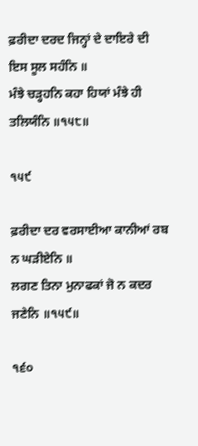ਫ਼ਰੀਦਾ ਦਰਦ ਜਿਨ੍ਹਾਂ ਦੇ ਦਾਇਰੇ ਦੀ ਇਸ ਸੂਲ ਸਹੰਨਿ ॥
ਮੰਝੇ ਚੜ੍ਹਹਨਿ ਕਹਾ ਹਿਯਾਂ ਮੰਝੇ ਹੀ ਤਲਿਯੰਨਿ ॥੧੫੮॥

੧੫੯

ਫ਼ਰੀਦਾ ਦਰ ਵਰਸਾਈਆ ਕਾਨੀਆਂ ਰਬ ਨ ਘੜੀਏਨਿ ॥
ਲਗਣ ਤਿਨਾ ਮੁਨਾਫਕਾਂ ਜੋ ਨ ਕਦਰ ਜਣੇਨਿ ॥੧੫੯॥

੧੬੦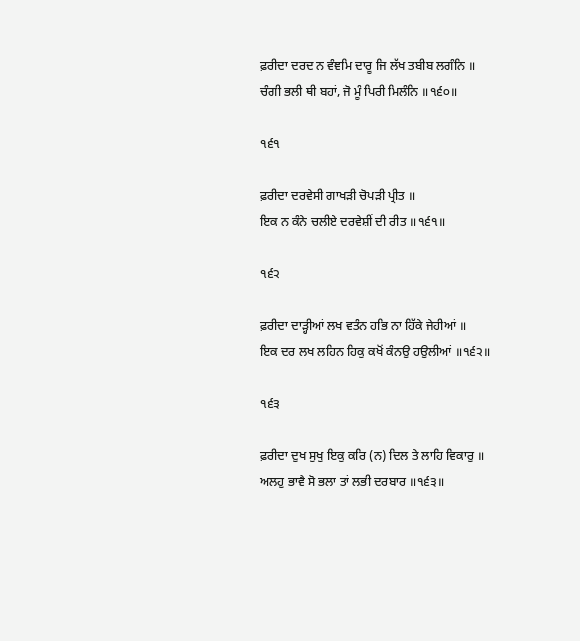ਫ਼ਰੀਦਾ ਦਰਦ ਨ ਵੰਞਮਿ ਦਾਰੂ ਜਿ ਲੱਖ ਤਬੀਬ ਲਗੰਨਿ ॥
ਚੰਗੀ ਭਲੀ ਥੀ ਬਹਾਂ, ਜੋ ਮੂੰ ਪਿਰੀ ਮਿਲੰਨਿ ॥੧੬੦॥

੧੬੧

ਫ਼ਰੀਦਾ ਦਰਵੇਸੀ ਗਾਖੜੀ ਚੋਪੜੀ ਪ੍ਰੀਤ ॥
ਇਕ ਨ ਕੰਨੇ ਚਲੀਏ ਦਰਵੇਸ਼ੀਂ ਦੀ ਰੀਤ ॥੧੬੧॥

੧੬੨

ਫ਼ਰੀਦਾ ਦਾੜ੍ਹੀਆਂ ਲਖ ਵਤੰਨ ਹਭਿ ਨਾ ਹਿੱਕੇ ਜੇਹੀਆਂ ॥
ਇਕ ਦਰ ਲਖ ਲਹਿਨ ਹਿਕੁ ਕਖੋਂ ਕੰਨਉ ਹਉਲੀਆਂ ॥੧੬੨॥

੧੬੩

ਫ਼ਰੀਦਾ ਦੁਖ ਸੁਖੁ ਇਕੁ ਕਰਿ (ਨ) ਦਿਲ ਤੇ ਲਾਹਿ ਵਿਕਾਰੁ ॥
ਅਲਹੁ ਭਾਵੈ ਸੋ ਭਲਾ ਤਾਂ ਲਭੀ ਦਰਬਾਰ ॥੧੬੩॥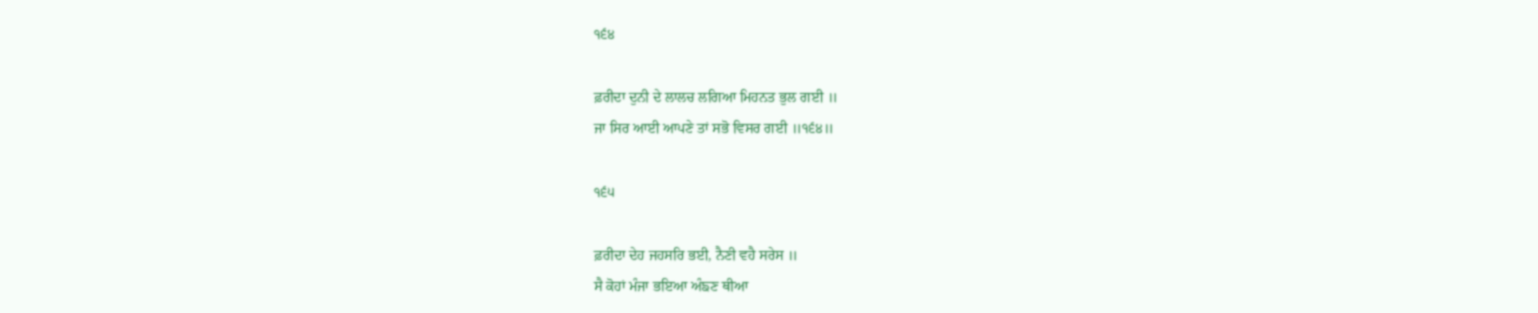੧੬੪

ਫ਼ਰੀਦਾ ਦੁਨੀ ਦੇ ਲਾਲਚ ਲਗਿਆ ਮਿਹਨਤ ਭੁਲ ਗਈ ॥
ਜਾ ਸਿਰ ਆਈ ਆਪਣੇ ਤਾਂ ਸਭੋ ਵਿਸਰ ਗਈ ॥੧੬੪॥

੧੬੫

ਫ਼ਰੀਦਾ ਦੇਹ ਜਹਸਰਿ ਭਈ, ਨੈਣੀ ਵਹੈ ਸਰੇਸ ॥
ਸੈ ਕੋਹਾਂ ਮੰਜਾ ਭਇਆ ਅੰਙਣ ਥੀਆ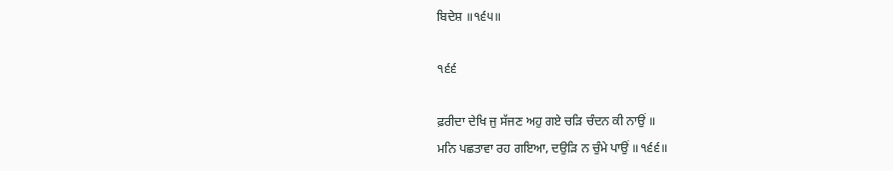ਬਿਦੇਸ਼ ॥੧੬੫॥

੧੬੬

ਫ਼ਰੀਦਾ ਦੇਖਿ ਜੁ ਸੱਜਣ ਅਹੁ ਗਏ ਚੜਿ ਚੰਦਨ ਕੀ ਨਾਉਂ ॥
ਮਨਿ ਪਛਤਾਵਾ ਰਹ ਗਇਆ, ਦਉੜਿ ਨ ਚੁੰਮੇ ਪਾਉਂ ॥੧੬੬॥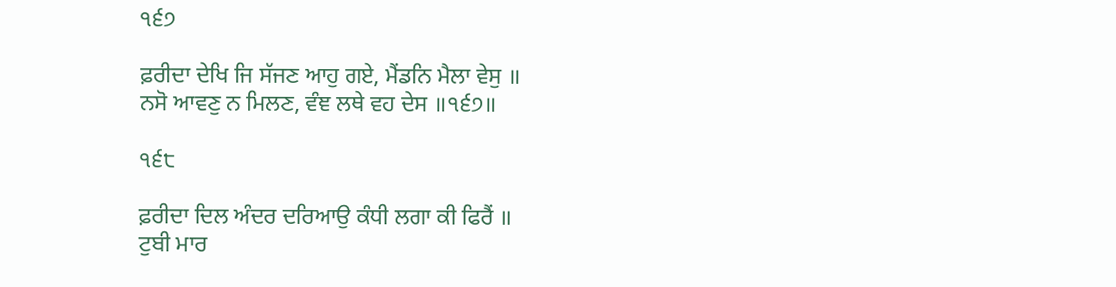੧੬੭

ਫ਼ਰੀਦਾ ਦੇਖਿ ਜਿ ਸੱਜਣ ਆਹੁ ਗਏ, ਮੈਂਡਨਿ ਮੈਲਾ ਵੇਸੁ ॥
ਨਸੋ ਆਵਣੁ ਨ ਮਿਲਣ, ਵੰਞ ਲਥੇ ਵਹ ਦੇਸ ॥੧੬੭॥

੧੬੮

ਫ਼ਰੀਦਾ ਦਿਲ ਅੰਦਰ ਦਰਿਆਉ ਕੰਧੀ ਲਗਾ ਕੀ ਫਿਰੈਂ ॥
ਟੁਬੀ ਮਾਰ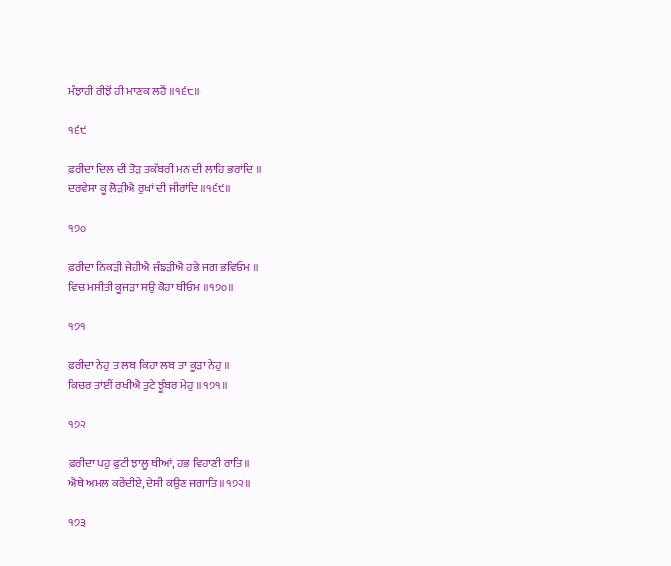ਮੰਝਾਹੀ ਰੀਝੋਂ ਹੀ ਮਾਣਕ ਲਹੈਂ ॥੧੬੮॥

੧੬੯

ਫ਼ਰੀਦਾ ਦਿਲ ਦੀ ਤੋੜ ਤਕੱਬਰੀ ਮਨ ਦੀ ਲਾਹਿ ਭਰਾਂਦਿ ॥
ਦਰਵੇਸਾ ਕੂ ਲੋੜੀਐ ਰੁਖਾਂ ਦੀ ਜੀਰਾਂਦਿ ॥੧੬੯॥

੧੭੦

ਫ਼ਰੀਦਾ ਨਿਕੜੀ ਜੇਹੀਐ ਜੰਙੜੀਐ ਹਭੇ ਜਗ ਭਵਿਓਮ ॥
ਵਿਚ ਮਸੀਤੀ ਕੂਜੜਾ ਸਉ ਕੋਹਾ ਥੀਓਮ ॥੧੭੦॥

੧੭੧

ਫ਼ਰੀਦਾ ਨੇਹੁ ਤ ਲਬ ਕਿਹਾ ਲਬ ਤਾ ਕੂੜਾ ਨੇਹੁ ॥
ਕਿਚਰ ਤਾਂਈਂ ਰਖੀਐ ਤੁਟੇ ਝੂੰਬਰ ਮੇਹੁ ॥੧੭੧॥

੧੭੨

ਫ਼ਰੀਦਾ ਪਹੁ ਫੁਟੀ ਝਾਲੂ ਥੀਆਂ, ਹਭ ਵਿਹਾਣੀ ਰਾਤਿ ॥
ਐਥੇ ਅਮਲ ਕਰੇਂਦੀਏ, ਦੇਸੀ ਕਉਣ ਜਗਾਤਿ ॥੧੭੨॥

੧੭੩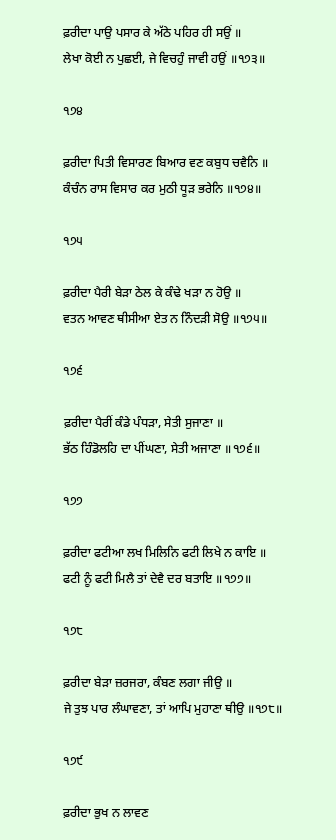ਫ਼ਰੀਦਾ ਪਾਉ ਪਸਾਰ ਕੇ ਅੱਠੇ ਪਹਿਰ ਹੀ ਸਉਂ ॥
ਲੇਖਾ ਕੋਈ ਨ ਪੁਛਈ, ਜੇ ਵਿਚਹੁੰ ਜਾਵੀ ਹਉਂ ॥੧੭੩॥

੧੭੪

ਫ਼ਰੀਦਾ ਪਿਤੀ ਵਿਸਾਰਣ ਬਿਆਰ ਵਣ ਕਬੁਧ ਚਵੈਨਿ ॥
ਕੰਚੰਨ ਰਾਸ ਵਿਸਾਰ ਕਰ ਮੁਠੀ ਧੂੜ ਭਰੇਨਿ ॥੧੭੪॥

੧੭੫

ਫ਼ਰੀਦਾ ਪੈਰੀ ਬੇੜਾ ਠੇਲ ਕੇ ਕੰਢੇ ਖੜਾ ਨ ਹੋਉ ॥
ਵਤਨ ਆਵਣ ਥੀਸੀਆ ਏਤ ਨ ਨਿੰਦੜੀ ਸੋਉ ॥੧੭੫॥

੧੭੬

ਫ਼ਰੀਦਾ ਪੈਰੀਂ ਕੰਡੇ ਪੰਧੜਾ, ਸੇਤੀ ਸੁਜਾਣਾ ॥
ਭੱਠ ਹਿੰਡੋਲਹਿ ਦਾ ਪੀਂਘਣਾ, ਸੇਤੀ ਅਜਾਣਾ ॥੧੭੬॥

੧੭੭

ਫ਼ਰੀਦਾ ਫਟੀਆ ਲਖ ਮਿਲਿਨਿ ਫਟੀ ਲਿਖੇ ਨ ਕਾਇ ॥
ਫਟੀ ਨੂੰ ਫਟੀ ਮਿਲੈ ਤਾਂ ਦੇਵੈ ਦਰ ਬਤਾਇ ॥੧੭੭॥

੧੭੮

ਫ਼ਰੀਦਾ ਬੇੜਾ ਜ਼ਰਜਰਾ, ਕੰਬਣ ਲਗਾ ਜੀਉ ॥
ਜੇ ਤੁਝ ਪਾਰ ਲੰਘਾਵਣਾ, ਤਾਂ ਆਪਿ ਮੁਹਾਣਾ ਥੀਉ ॥੧੭੮॥

੧੭੯

ਫ਼ਰੀਦਾ ਭੁਖ ਨ ਲਾਵਣ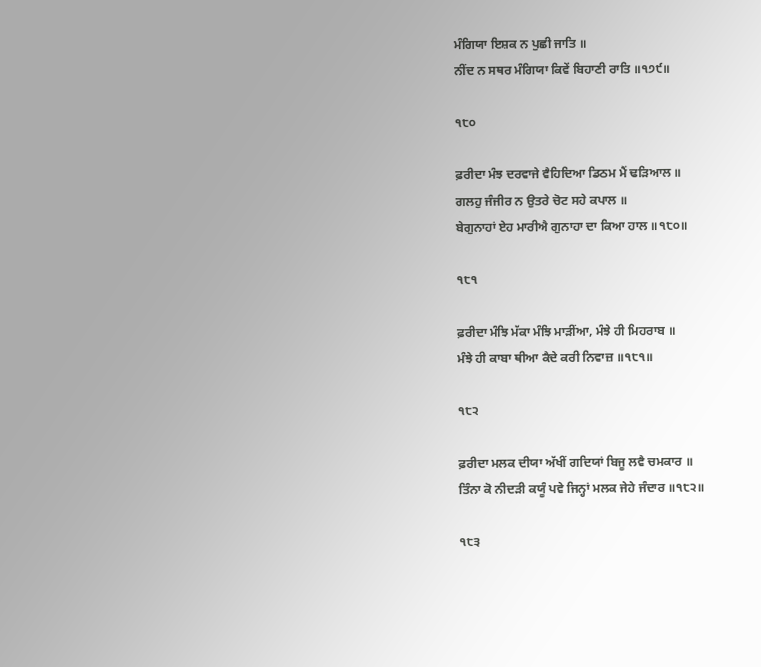ਮੰਗਿਯਾ ਇਸ਼ਕ ਨ ਪੁਛੀ ਜਾਤਿ ॥
ਨੀਂਦ ਨ ਸਥਰ ਮੰਗਿਯਾ ਕਿਵੇਂ ਬਿਹਾਣੀ ਰਾਤਿ ॥੧੭੯॥

੧੮੦

ਫ਼ਰੀਦਾ ਮੰਝ ਦਰਵਾਜੇ ਵੈਹਿਦਿਆ ਡਿਠਮ ਮੈਂ ਢੜਿਆਲ ॥
ਗਲਹੁ ਜੰਜੀਰ ਨ ਉਤਰੇ ਚੋਟ ਸਹੇ ਕਪਾਲ ॥
ਬੇਗੁਨਾਹਾਂ ਏਹ ਮਾਰੀਐ ਗੁਨਾਹਾ ਦਾ ਕਿਆ ਹਾਲ ॥੧੮੦॥

੧੮੧

ਫ਼ਰੀਦਾ ਮੰਝਿ ਮੱਕਾ ਮੰਝਿ ਮਾੜੀਂਆ, ਮੰਝੇ ਹੀ ਮਿਹਰਾਬ ॥
ਮੰਝੇ ਹੀ ਕਾਬਾ ਥੀਆ ਕੈਦੇ ਕਰੀ ਨਿਵਾਜ਼ ॥੧੮੧॥

੧੮੨

ਫ਼ਰੀਦਾ ਮਲਕ ਦੀਯਾ ਅੱਖੀਂ ਗਦਿਯਾਂ ਬਿਜੂ ਲਵੈ ਚਮਕਾਰ ॥
ਤਿੰਨਾ ਕੋ ਨੀਦੜੀ ਕਯੂੰ ਪਵੇ ਜਿਨ੍ਹਾਂ ਮਲਕ ਜੇਹੇ ਜੰਦਾਰ ॥੧੮੨॥

੧੮੩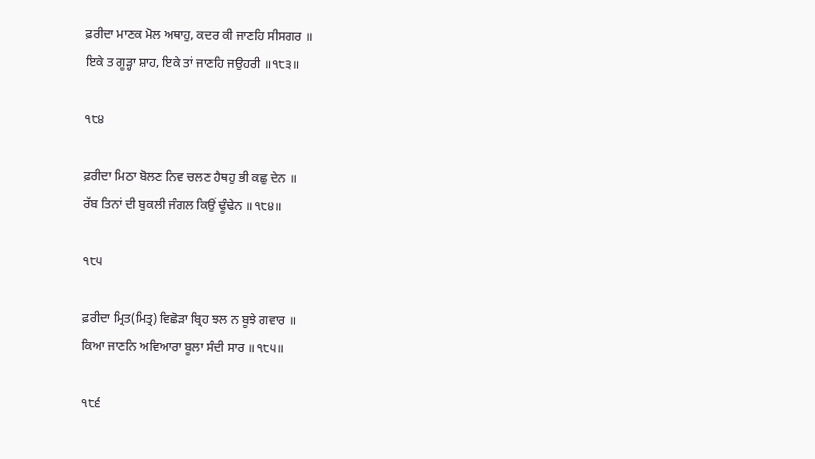ਫ਼ਰੀਦਾ ਮਾਣਕ ਮੋਲ ਅਥਾਹੁ, ਕਦਰ ਕੀ ਜਾਣਹਿ ਸੀਸਗਰ ॥
ਇਕੇ ਤ ਗੂੜ੍ਹਾ ਸ਼ਾਹ, ਇਕੇ ਤਾਂ ਜਾਣਹਿ ਜਉਹਰੀ ॥੧੮੩॥

੧੮੪

ਫ਼ਰੀਦਾ ਮਿਠਾ ਬੋਲਣ ਨਿਵ ਚਲਣ ਹੈਥਹੁ ਭੀ ਕਛੁ ਦੇਨ ॥
ਰੱਬ ਤਿਨਾਂ ਦੀ ਬੁਕਲੀ ਜੰਗਲ ਕਿਉਂ ਢੂੰਢੇਨ ॥੧੮੪॥

੧੮੫

ਫ਼ਰੀਦਾ ਮ੍ਰਿਤ(ਮਿਤ੍ਰ) ਵਿਛੋੜਾ ਬ੍ਰਿਹ ਝਲ ਨ ਬੂਝੇ ਗਵਾਰ ॥
ਕਿਆ ਜਾਣਨਿ ਅਵਿਆਰਾ ਬੂਲਾ ਸੰਦੀ ਸਾਰ ॥੧੮੫॥

੧੮੬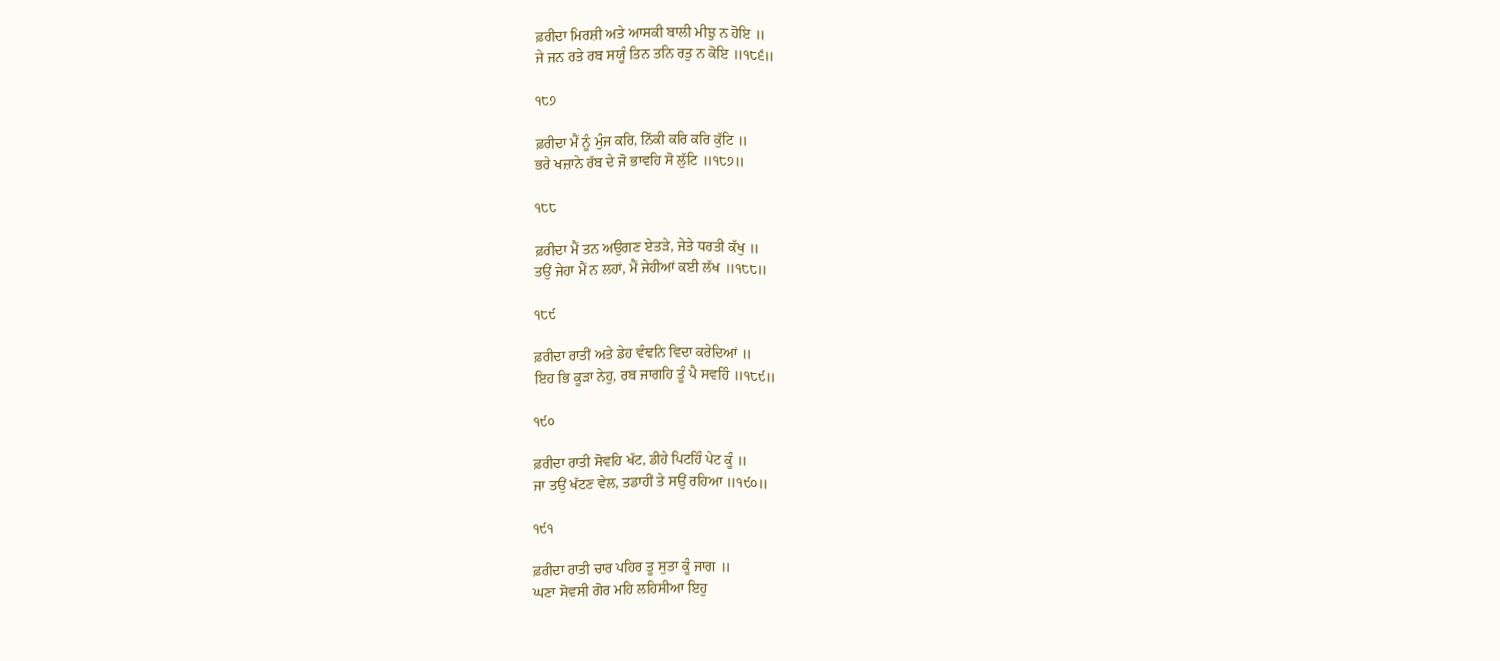ਫ਼ਰੀਦਾ ਮਿਰਸ਼ੀ ਅਤੇ ਆਸਕੀ ਬਾਲੀ ਮੀਝੁ ਨ ਹੋਇ ॥
ਜੇ ਜਨ ਰਤੇ ਰਬ ਸਯੂੰ ਤਿਨ ਤਨਿ ਰਤੁ ਨ ਕੋਇ ॥੧੮੬॥

੧੮੭

ਫ਼ਰੀਦਾ ਮੈਂ ਨੂੰ ਮੁੰਜ ਕਰਿ, ਨਿੱਕੀ ਕਰਿ ਕਰਿ ਕੁੱਟਿ ॥
ਭਰੇ ਖਜ਼ਾਨੇ ਰੱਬ ਦੇ ਜੋ ਭਾਵਹਿ ਸੋ ਲੁੱਟਿ ॥੧੮੭॥

੧੮੮

ਫ਼ਰੀਦਾ ਮੈਂ ਤਨ ਅਉਗਣ ਏਤੜੇ, ਜੇਤੇ ਧਰਤੀ ਕੱਖੁ ॥
ਤਉਂ ਜੇਹਾ ਮੈਂ ਨ ਲਹਾਂ, ਮੈਂ ਜੇਹੀਆਂ ਕਈ ਲੱਖ ॥੧੮੮॥

੧੮੯

ਫ਼ਰੀਦਾ ਰਾਤੀਂ ਅਤੇ ਡੇਹ ਵੰਞਨਿ ਵਿਦਾ ਕਰੇਦਿਆਂ ॥
ਇਹ ਭਿ ਕੂੜਾ ਨੇਹੁ, ਰਬ ਜਾਗਹਿ ਤੂੰ ਪੈ ਸਵਹਿੰ ॥੧੮੯॥

੧੯੦

ਫ਼ਰੀਦਾ ਰਾਤੀ ਸੋਵਹਿ ਖੱਟ, ਡੀਹੇ ਪਿਟਹਿੰ ਪੇਟ ਕੂੰ ॥
ਜਾ ਤਉਂ ਖੱਟਣ ਵੇਲ, ਤਡਾਹੀਂ ਤੇ ਸਉਂ ਰਹਿਆ ॥੧੯੦॥

੧੯੧

ਫ਼ਰੀਦਾ ਰਾਤੀ ਚਾਰ ਪਹਿਰ ਤੂ ਸੁਤਾ ਕੂੰ ਜਾਗ ॥
ਘਣਾ ਸੋਵਸੀ ਗੋਰ ਮਹਿ ਲਹਿਸੀਆ ਇਹੁ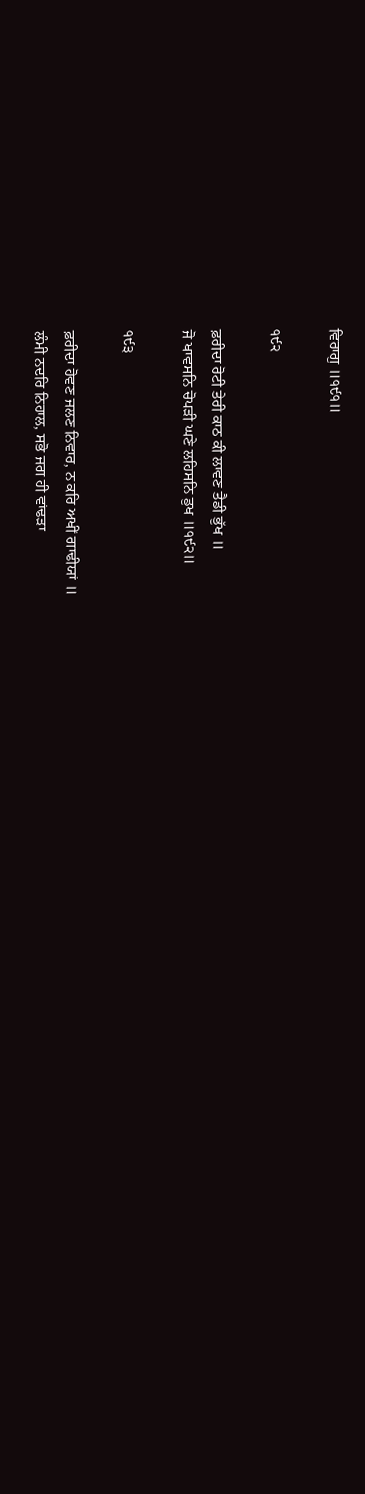ਵਿਰਾਗੁ ॥੧੯੧॥

੧੯੨

ਫ਼ਰੀਦਾ ਰੋਟੀ ਤੇਰੀ ਕਾਠ ਕੀ ਲਾਵਣ ਤੈਡੀ ਭੁੱਖ ॥
ਜੋ ਖਾਵਸਨਿ ਚੋਪੜੀ ਘਣੇ ਲਹਿਸਨਿ ਡੁਖ ॥੧੯੨॥

੧੯੩

ਫ਼ਰੀਦਾ ਹੋਵਣ ਜਲਣ ਨਿਵਾਰ, ਨ ਕਰਿ ਅਖੀਂ ਗਾਢੀਯਾਂ ॥
ਲੰਮੀ ਨਦਰਿ ਨਿਹਾਲ, ਸਭੋ ਜਗ ਹੀ ਵਾਂਢੜਾ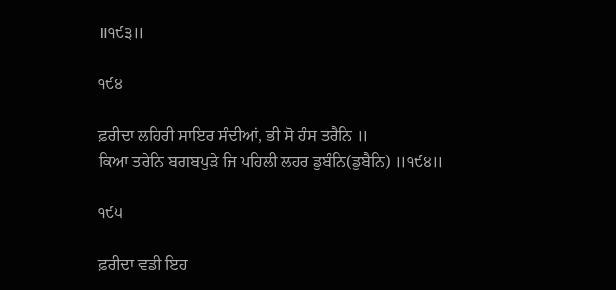॥੧੯੩॥

੧੯੪

ਫ਼ਰੀਦਾ ਲਹਿਰੀ ਸਾਇਰ ਸੰਦੀਆਂ, ਭੀ ਸੋ ਹੰਸ ਤਰੈਨਿ ॥
ਕਿਆ ਤਰੇਨਿ ਬਗਬਪੁੜੇ ਜਿ ਪਹਿਲੀ ਲਹਰ ਡੁਬੰਨਿ(ਡੁਬੈਨਿ) ॥੧੯੪॥

੧੯੫

ਫ਼ਰੀਦਾ ਵਡੀ ਇਹ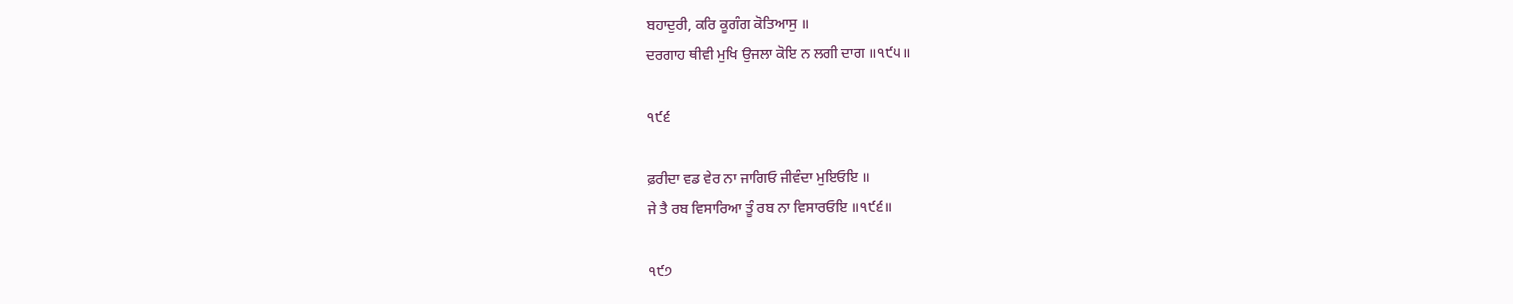ਬਹਾਦੁਰੀ, ਕਰਿ ਕੂਗੰਗ ਕੋਤਿਆਸੁ ॥
ਦਰਗਾਹ ਥੀਵੀ ਮੁਖਿ ਉਜਲਾ ਕੋਇ ਨ ਲਗੀ ਦਾਗ ॥੧੯੫॥

੧੯੬

ਫ਼ਰੀਦਾ ਵਡ ਵੇਰ ਨਾ ਜਾਗਿਓ ਜੀਵੰਦਾ ਮੁਇਓਇ ॥
ਜੇ ਤੈ ਰਬ ਵਿਸਾਰਿਆ ਤੂੰ ਰਬ ਨਾ ਵਿਸਾਰਓਇ ॥੧੯੬॥

੧੯੭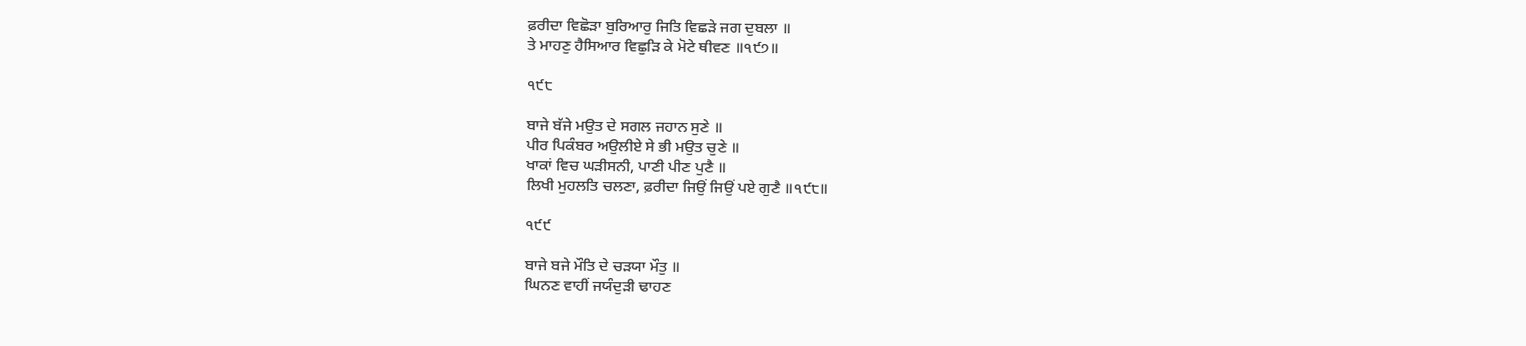ਫ਼ਰੀਦਾ ਵਿਛੋੜਾ ਬੁਰਿਆਰੁ ਜਿਤਿ ਵਿਛੜੇ ਜਗ ਦੁਬਲਾ ॥
ਤੇ ਮਾਹਣੁ ਹੈਸਿਆਰ ਵਿਛੁੜਿ ਕੇ ਮੋਟੇ ਥੀਵਣ ॥੧੯੭॥

੧੯੮

ਬਾਜੇ ਬੱਜੇ ਮਉਤ ਦੇ ਸਗਲ ਜਹਾਨ ਸੁਣੇ ॥
ਪੀਰ ਪਿਕੰਬਰ ਅਉਲੀਏ ਸੇ ਭੀ ਮਉਤ ਚੁਣੇ ॥
ਖਾਕਾਂ ਵਿਚ ਘੜੀਸਨੀ, ਪਾਣੀ ਪੀਣ ਪੁਣੈ ॥
ਲਿਖੀ ਮੁਹਲਤਿ ਚਲਣਾ, ਫ਼ਰੀਦਾ ਜਿਉਂ ਜਿਉਂ ਪਏ ਗੁਣੈ ॥੧੯੮॥

੧੯੯

ਬਾਜੇ ਬਜੇ ਮੌਤਿ ਦੇ ਚੜਯਾ ਮੌਤੁ ॥
ਘਿਨਣ ਵਾਹੀਂ ਜਯੰਦੁੜੀ ਢਾਹਣ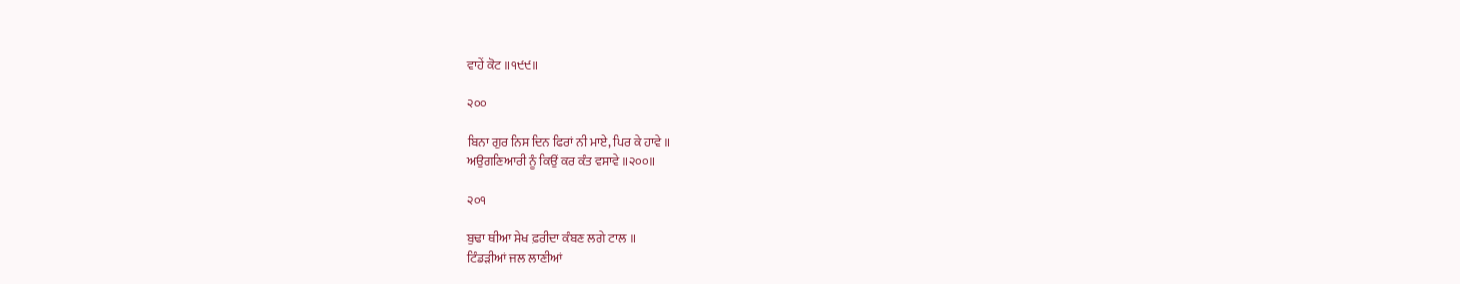ਵਾਹੇਂ ਕੋਟ ॥੧੯੯॥

੨੦੦

ਬਿਨਾ ਗੁਰ ਨਿਸ ਦਿਨ ਫਿਰਾਂ ਨੀ ਮਾਏ, ਪਿਰ ਕੇ ਹਾਵੇ ॥
ਅਉਗਣਿਆਰੀ ਨੂੰ ਕਿਉਂ ਕਰ ਕੰਤ ਵਸਾਵੇ ॥੨੦੦॥

੨੦੧

ਬੁਢਾ ਥੀਆ ਸੇਖ ਫ਼ਰੀਦਾ ਕੰਬਣ ਲਗੇ ਟਾਲ ॥
ਟਿੰਡੜੀਆਂ ਜਲ ਲਾਣੀਆਂ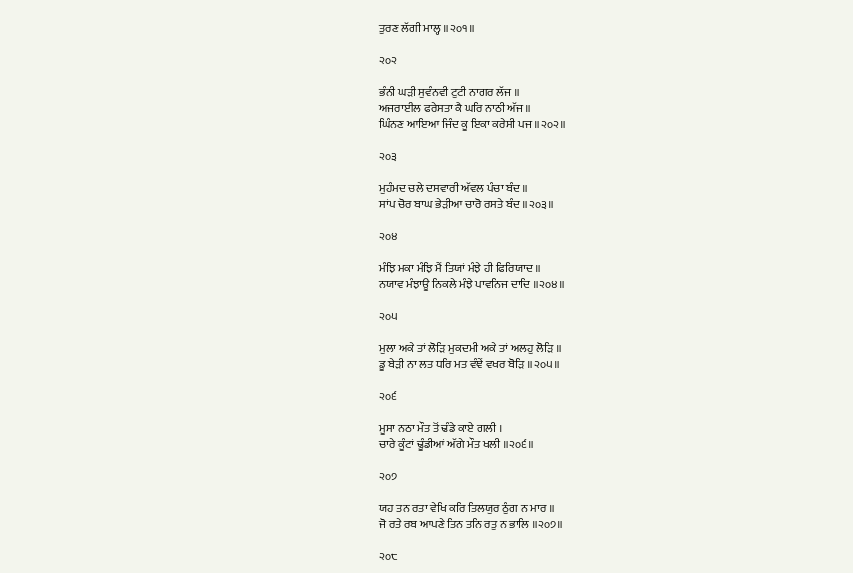ਤੁਰਣ ਲੱਗੀ ਮਾਲ੍ਹ ॥੨੦੧॥

੨੦੨

ਭੰਨੀ ਘੜੀ ਸੁਵੰਨਵੀ ਟੁਟੀ ਨਾਗਰ ਲੱਜ ॥
ਅਜਰਾਈਲ ਫਰੇਸਤਾ ਕੈ ਘਰਿ ਨਾਠੀ ਅੱਜ ॥
ਘਿੰਨਣ ਆਇਆ ਜਿੰਦ ਕੂ ਇਕਾ ਕਰੇਸੀ ਪਜ ॥੨੦੨॥

੨੦੩

ਮੁਹੰਮਦ ਚਲੇ ਦਸਵਾਰੀ ਅੱਵਲ ਪੰਚਾ ਬੰਦ ॥
ਸਾਂਪ ਚੋਰ ਬਾਘ ਭੇੜੀਆ ਚਾਰੋ ਰਸਤੇ ਬੰਦ ॥੨੦੩॥

੨੦੪

ਮੰਝਿ ਮਕਾ ਮੰਝਿ ਮੈਂ ਤਿਯਾਂ ਮੰਝੇ ਹੀ ਫਿਰਿਯਾਦ ॥
ਨਯਾਵ ਮੰਝਾਊ ਨਿਕਲੇ ਮੰਝੇ ਪਾਵਨਿਜ ਦਾਦਿ ॥੨੦੪॥

੨੦੫

ਮੁਲਾ ਅਕੇ ਤਾਂ ਲੋੜਿ ਮੁਕਦਮੀ ਅਕੇ ਤਾਂ ਅਲਹੁ ਲੋੜਿ ॥
ਡੂ ਬੇੜੀ ਨਾ ਲਤ ਧਰਿ ਮਤ ਵੰਞੇਂ ਵਖਰ ਬੋੜਿ ॥੨੦੫॥

੨੦੬

ਮੂਸਾ ਨਠਾ ਮੌਤ ਤੋਂ ਢੰਡੇ ਕਾਏ ਗਲੀ ।
ਚਾਰੇ ਕੂੰਟਾਂ ਢੂੰਡੀਆਂ ਅੱਗੇ ਮੌਤ ਖਲੀ ॥੨੦੬॥

੨੦੭

ਯਹ ਤਨ ਰਤਾ ਵੇਖਿ ਕਰਿ ਤਿਲਯੁਰ ਠੁੰਗ ਨ ਮਾਰ ॥
ਜੋ ਰਤੇ ਰਬ ਆਪਣੇ ਤਿਨ ਤਨਿ ਰਤੁ ਨ ਭਾਲਿ ॥੨੦੭॥

੨੦੮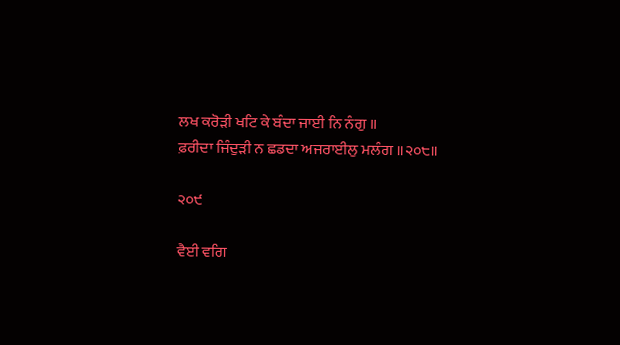ਲਖ ਕਰੋੜੀ ਖਟਿ ਕੇ ਬੰਦਾ ਜਾਈ ਨਿ ਨੰਗੁ ॥
ਫ਼ਰੀਦਾ ਜਿੰਦੁੜੀ ਨ ਛਡਦਾ ਅਜਰਾਈਲੁ ਮਲੰਗ ॥੨੦੮॥

੨੦੯

ਵੈਈ ਵਗਿ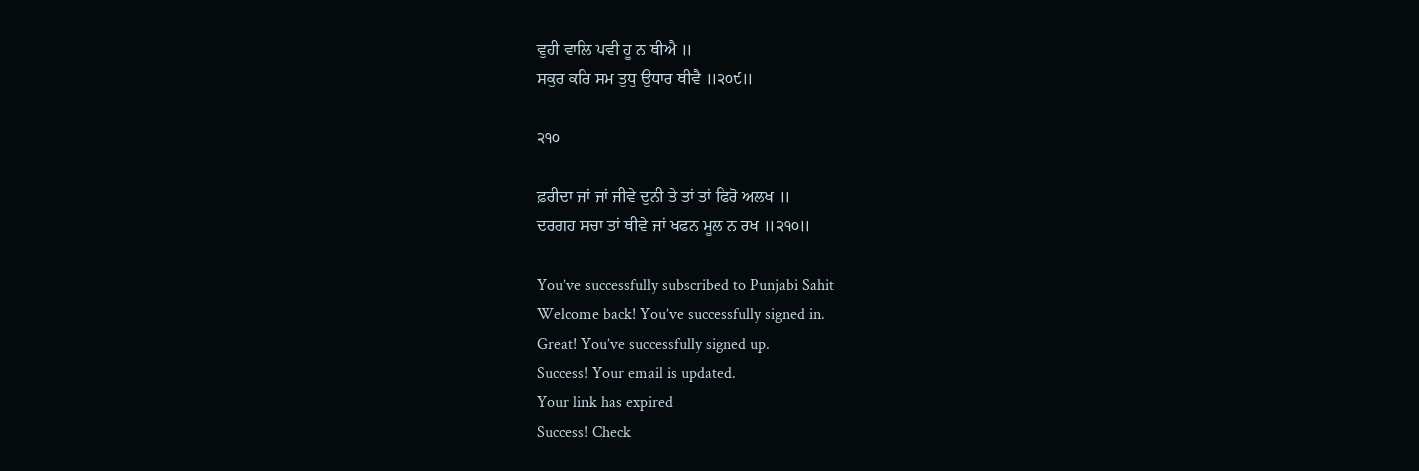ਵੁਹੀ ਵਾਲਿ ਪਵੀ ਹੂ ਨ ਥੀਐ ॥
ਸਕੁਰ ਕਰਿ ਸਮ ਤੁਧੁ ਉਧਾਰ ਥੀਵੈ ॥੨੦੯॥

੨੧੦

ਫ਼ਰੀਦਾ ਜਾਂ ਜਾਂ ਜੀਵੇ ਦੁਨੀ ਤੇ ਤਾਂ ਤਾਂ ਫਿਰੋ ਅਲਖ ॥
ਦਰਗਹ ਸਚਾ ਤਾਂ ਥੀਵੇ ਜਾਂ ਖਫਨ ਮੂਲ ਨ ਰਖ ॥੨੧੦॥

You’ve successfully subscribed to Punjabi Sahit
Welcome back! You’ve successfully signed in.
Great! You’ve successfully signed up.
Success! Your email is updated.
Your link has expired
Success! Check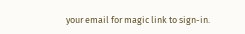your email for magic link to sign-in.